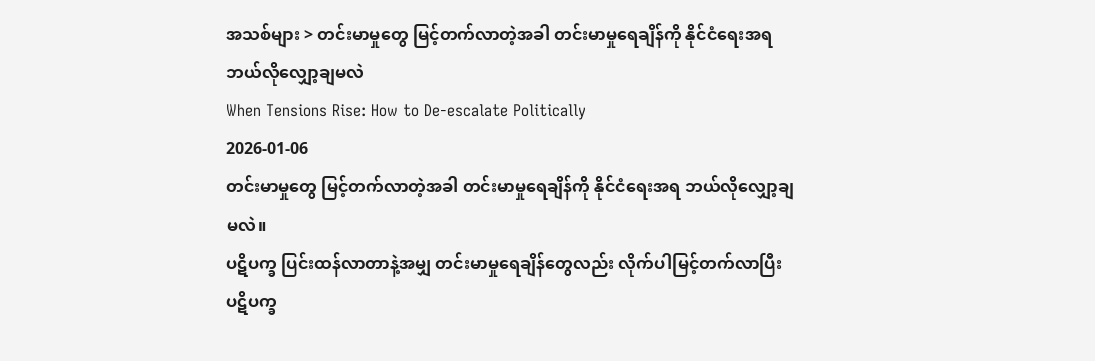အသစ်များ > တင်းမာမှုတွေ မြင့်တက်လာတဲ့အခါ တင်းမာမှုရေချိန်ကို နိုင်ငံရေးအရ ဘယ်လိုလျှော့ချမလဲ
When Tensions Rise: How to De-escalate Politically
2026-01-06
တင်းမာမှုတွေ မြင့်တက်လာတဲ့အခါ တင်းမာမှုရေချိန်ကို နိုင်ငံရေးအရ ဘယ်လိုလျှော့ချမလဲ။
ပဋိပက္ခ ပြင်းထန်လာတာနဲ့အမျှ တင်းမာမှုရေချိန်တွေလည်း လိုက်ပါမြင့်တက်လာပြီး ပဋိပက္ခ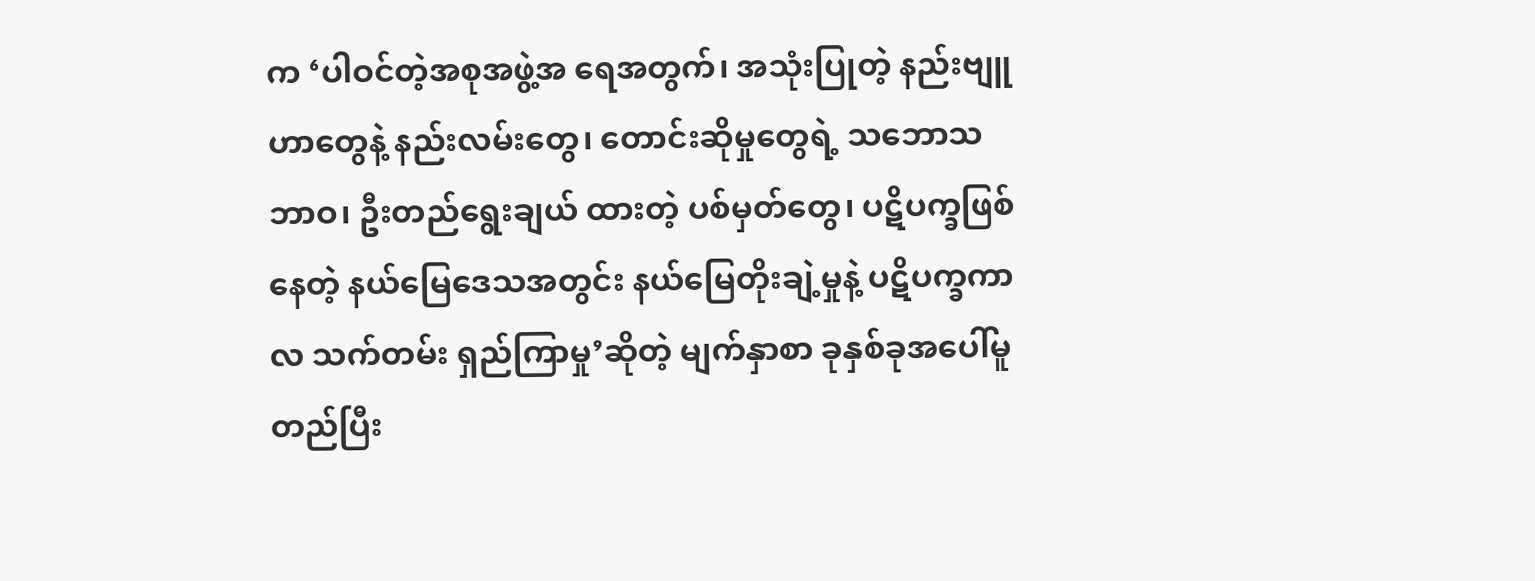က ‘ပါဝင်တဲ့အစုအဖွဲ့အ ရေအတွက်၊ အသုံးပြုတဲ့ နည်းဗျူဟာတွေနဲ့ နည်းလမ်းတွေ၊ တောင်းဆိုမှုတွေရဲ့ သဘောသဘာဝ၊ ဦးတည်ရွေးချယ် ထားတဲ့ ပစ်မှတ်တွေ၊ ပဋိပက္ခဖြစ်နေတဲ့ နယ်မြေဒေသအတွင်း နယ်မြေတိုးချဲ့မှုနဲ့ ပဋိပက္ခကာလ သက်တမ်း ရှည်ကြာမှု’ဆိုတဲ့ မျက်နှာစာ ခုနှစ်ခုအပေါ်မူတည်ပြီး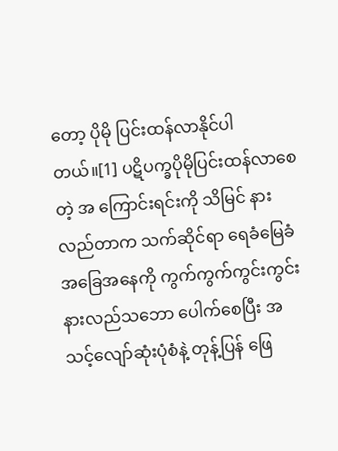တော့ ပိုမို ပြင်းထန်လာနိုင်ပါတယ်။[1] ပဋိပက္ခပိုမိုပြင်းထန်လာစေတဲ့ အ ကြောင်းရင်းကို သိမြင် နားလည်တာက သက်ဆိုင်ရာ ရေခံမြေခံ အခြေအနေကို ကွက်ကွက်ကွင်းကွင်း နားလည်သဘော ပေါက်စေပြီး အသင့်လျော်ဆုံးပုံစံနဲ့ တုန့်ပြန် ဖြေ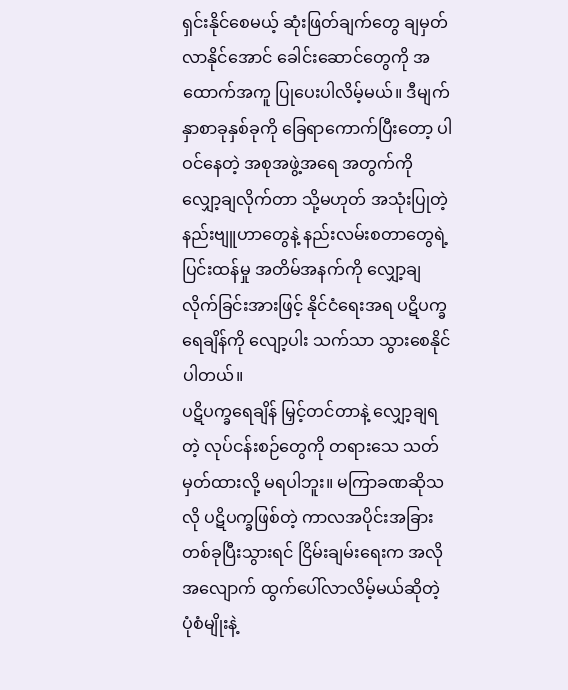ရှင်းနိုင်စေမယ့် ဆုံးဖြတ်ချက်တွေ ချမှတ်လာနိုင်အောင် ခေါင်းဆောင်တွေကို အထောက်အကူ ပြုပေးပါလိမ့်မယ်။ ဒီမျက်နှာစာခုနှစ်ခုကို ခြေရာကောက်ပြီးတော့ ပါဝင်နေတဲ့ အစုအဖွဲ့အရေ အတွက်ကို လျှော့ချလိုက်တာ သို့မဟုတ် အသုံးပြုတဲ့ နည်းဗျူဟာတွေနဲ့ နည်းလမ်းစတာတွေရဲ့ ပြင်းထန်မှု အတိမ်အနက်ကို လျှော့ချလိုက်ခြင်းအားဖြင့် နိုင်ငံရေးအရ ပဋိပက္ခရေချိန်ကို လျော့ပါး သက်သာ သွားစေနိုင်ပါတယ်။
ပဋိပက္ခရေချိန် မြှင့်တင်တာနဲ့ လျှော့ချရတဲ့ လုပ်ငန်းစဉ်တွေကို တရားသေ သတ်မှတ်ထားလို့ မရပါဘူး။ မကြာခဏဆိုသလို ပဋိပက္ခဖြစ်တဲ့ ကာလအပိုင်းအခြား တစ်ခုပြီးသွားရင် ငြိမ်းချမ်းရေးက အလိုအလျောက် ထွက်ပေါ်လာလိမ့်မယ်ဆိုတဲ့ ပုံစံမျိုးနဲ့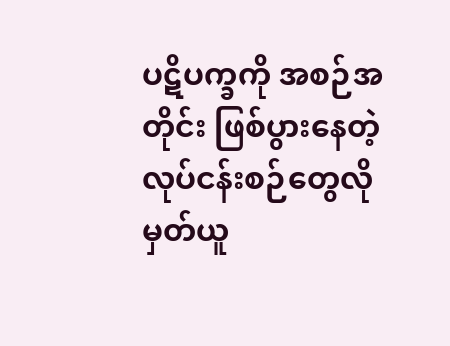ပဋိပက္ခကို အစဉ်အတိုင်း ဖြစ်ပွားနေတဲ့ လုပ်ငန်းစဉ်တွေလို မှတ်ယူ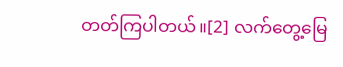တတ်ကြပါတယ်။[2] လက်တွေ့မြေ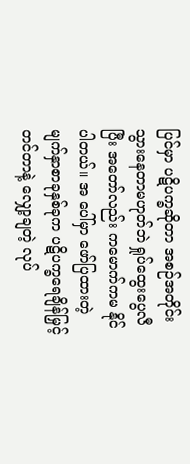ပြင်မှာ ပဋိပက္ခဆိုတာ အစဉ်အတိုင်းသွားနေတာမဟုတ်ဘဲ ရှုပ်ထွေးပွေလီပြီး အတော်လည်း ကမောက်ကမ နိုင်ပါတယ်။ အ ပေါ်မှာ ဖော်ပြထားတဲ့ မျက်နှာစာခုနှစ်ခုက ပဋိပက္ခရေချိန်မြှင့်တင်တာနဲ့ လျှော့ချတဲ့ လုပ်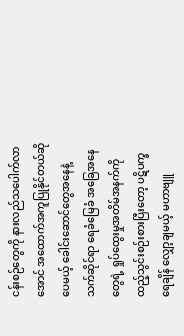ငန်းစဉ်တွေကို နားလည်သပေါက်လာအောင် အထောက်အကူပြုနိုင်တယ်ဆိုပေမယ့် ခေါင်းဆောင်တွေအနေနဲ့ သက်ဆိုင်ရာ ရေခံမြေခံ အခြေအနေတွေရဲ့ ရှုပ်ထွေးမှုအတိမ်အနက်ကို ထည့်သွင်းစဉ်းစားပြီးတော့ ပဋိပက္ခရေချိန် လျှော့ချမယ့် မဟာဗျူ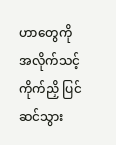ဟာတွေကို အလိုက်သင့် ကိုက်ညှိ ပြင်ဆင်သွား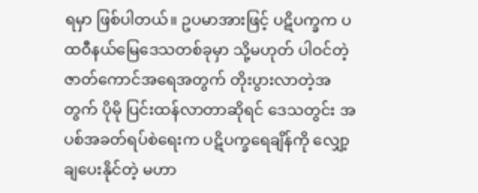ရမှာ ဖြစ်ပါတယ်။ ဥပမာအားဖြင့် ပဋိပက္ခက ပထဝီနယ်မြေဒေသတစ်ခုမှာ သို့မဟုတ် ပါဝင်တဲ့ ဇာတ်ကောင်အရေအတွက် တိုးပွားလာတဲ့အတွက် ပိုမို ပြင်းထန်လာတာဆိုရင် ဒေသတွင်း အပစ်အခတ်ရပ်စဲရေးက ပဋိပက္ခရေချိန်ကို လျှော့ချပေးနိုင်တဲ့ မဟာ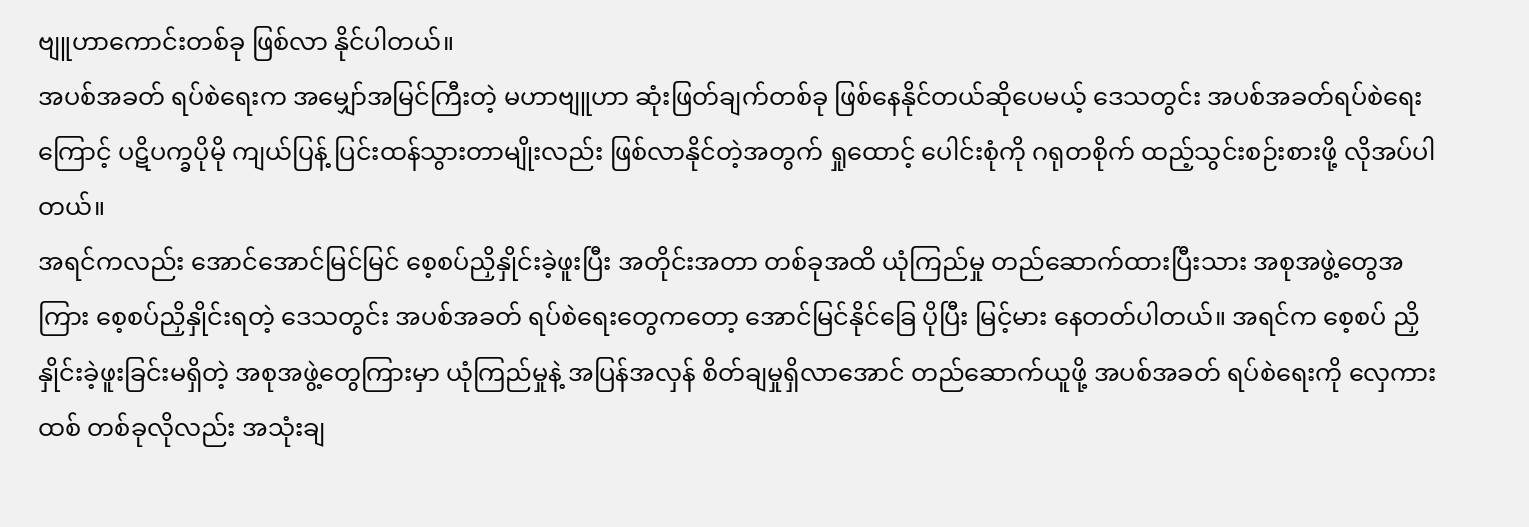ဗျူဟာကောင်းတစ်ခု ဖြစ်လာ နိုင်ပါတယ်။
အပစ်အခတ် ရပ်စဲရေးက အမျှော်အမြင်ကြီးတဲ့ မဟာဗျူဟာ ဆုံးဖြတ်ချက်တစ်ခု ဖြစ်နေနိုင်တယ်ဆိုပေမယ့် ဒေသတွင်း အပစ်အခတ်ရပ်စဲရေးကြောင့် ပဋိပက္ခပိုမို ကျယ်ပြန့် ပြင်းထန်သွားတာမျိုးလည်း ဖြစ်လာနိုင်တဲ့အတွက် ရှုထောင့် ပေါင်းစုံကို ဂရုတစိုက် ထည့်သွင်းစဉ်းစားဖို့ လိုအပ်ပါတယ်။
အရင်ကလည်း အောင်အောင်မြင်မြင် စေ့စပ်ညှိနှိုင်းခဲ့ဖူးပြီး အတိုင်းအတာ တစ်ခုအထိ ယုံကြည်မှု တည်ဆောက်ထားပြီးသား အစုအဖွဲ့တွေအကြား စေ့စပ်ညှိနှိုင်းရတဲ့ ဒေသတွင်း အပစ်အခတ် ရပ်စဲရေးတွေကတော့ အောင်မြင်နိုင်ခြေ ပိုပြီး မြင့်မား နေတတ်ပါတယ်။ အရင်က စေ့စပ် ညှိနှိုင်းခဲ့ဖူးခြင်းမရှိတဲ့ အစုအဖွဲ့တွေကြားမှာ ယုံကြည်မှုနဲ့ အပြန်အလှန် စိတ်ချမှုရှိလာအောင် တည်ဆောက်ယူဖို့ အပစ်အခတ် ရပ်စဲရေးကို လှေကားထစ် တစ်ခုလိုလည်း အသုံးချ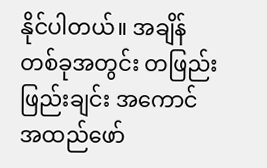နိုင်ပါတယ်။ အချိန်တစ်ခုအတွင်း တဖြည်းဖြည်းချင်း အကောင်အထည်ဖော်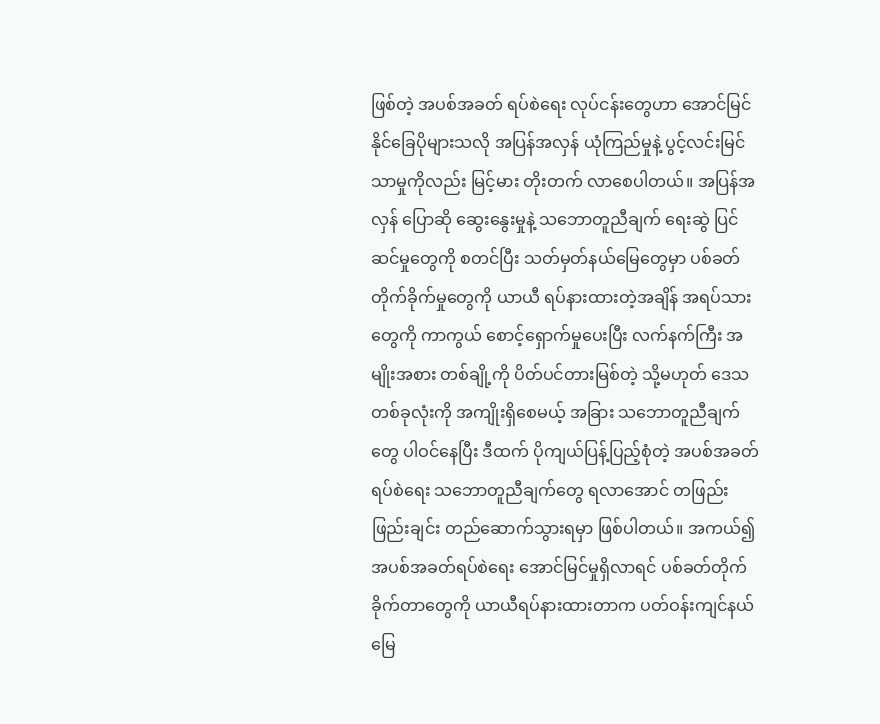ဖြစ်တဲ့ အပစ်အခတ် ရပ်စဲရေး လုပ်ငန်းတွေဟာ အောင်မြင်နိုင်ခြေပိုများသလို အပြန်အလှန် ယုံကြည်မှုနဲ့ ပွင့်လင်းမြင်သာမှုကိုလည်း မြင့်မား တိုးတက် လာစေပါတယ်။ အပြန်အလှန် ပြောဆို ဆွေးနွေးမှုနဲ့ သဘောတူညီချက် ရေးဆွဲ ပြင်ဆင်မှုတွေကို စတင်ပြီး သတ်မှတ်နယ်မြေတွေမှာ ပစ်ခတ် တိုက်ခိုက်မှုတွေကို ယာယီ ရပ်နားထားတဲ့အချိန် အရပ်သားတွေကို ကာကွယ် စောင့်ရှောက်မှုပေးပြီး လက်နက်ကြီး အမျိုးအစား တစ်ချို့ကို ပိတ်ပင်တားမြစ်တဲ့ သို့မဟုတ် ဒေသတစ်ခုလုံးကို အကျိုးရှိစေမယ့် အခြား သဘောတူညီချက်တွေ ပါဝင်နေပြီး ဒီထက် ပိုကျယ်ပြန့်ပြည့်စုံတဲ့ အပစ်အခတ်ရပ်စဲရေး သဘောတူညီချက်တွေ ရလာအောင် တဖြည်းဖြည်းချင်း တည်ဆောက်သွားရမှာ ဖြစ်ပါတယ်။ အကယ်၍ အပစ်အခတ်ရပ်စဲရေး အောင်မြင်မှုရှိလာရင် ပစ်ခတ်တိုက်ခိုက်တာတွေကို ယာယီရပ်နားထားတာက ပတ်ဝန်းကျင်နယ်မြေ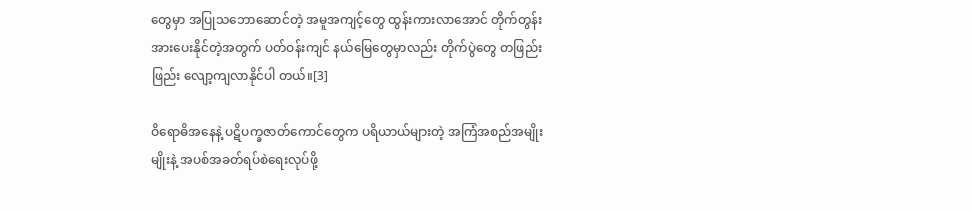တွေမှာ အပြုသဘောဆောင်တဲ့ အမူအကျင့်တွေ ထွန်းကားလာအောင် တိုက်တွန်း အားပေးနိုင်တဲ့အတွက် ပတ်ဝန်းကျင် နယ်မြေတွေမှာလည်း တိုက်ပွဲတွေ တဖြည်းဖြည်း လျော့ကျလာနိုင်ပါ တယ်။[3]

ဝိရောဓိအနေနဲ့ ပဋိပက္ခဇာတ်ကောင်တွေက ပရိယာယ်များတဲ့ အကြံအစည်အမျိုးမျိုးနဲ့ အပစ်အခတ်ရပ်စဲရေးလုပ်ဖို့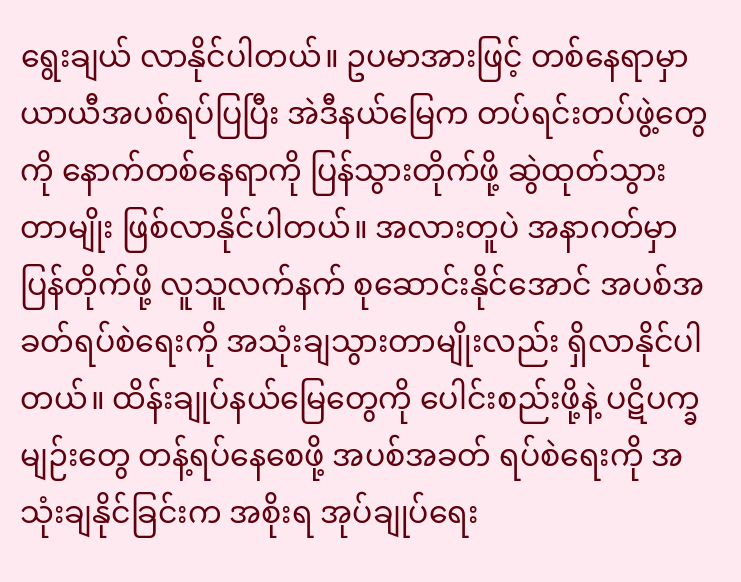ရွေးချယ် လာနိုင်ပါတယ်။ ဥပမာအားဖြင့် တစ်နေရာမှာ ယာယီအပစ်ရပ်ပြပြီး အဲဒီနယ်မြေက တပ်ရင်းတပ်ဖွဲ့တွေကို နောက်တစ်နေရာကို ပြန်သွားတိုက်ဖို့ ဆွဲထုတ်သွားတာမျိုး ဖြစ်လာနိုင်ပါတယ်။ အလားတူပဲ အနာဂတ်မှာ ပြန်တိုက်ဖို့ လူသူလက်နက် စုဆောင်းနိုင်အောင် အပစ်အခတ်ရပ်စဲရေးကို အသုံးချသွားတာမျိုးလည်း ရှိလာနိုင်ပါတယ်။ ထိန်းချုပ်နယ်မြေတွေကို ပေါင်းစည်းဖို့နဲ့ ပဋိပက္ခမျဉ်းတွေ တန့်ရပ်နေစေဖို့ အပစ်အခတ် ရပ်စဲရေးကို အသုံးချနိုင်ခြင်းက အစိုးရ အုပ်ချုပ်ရေး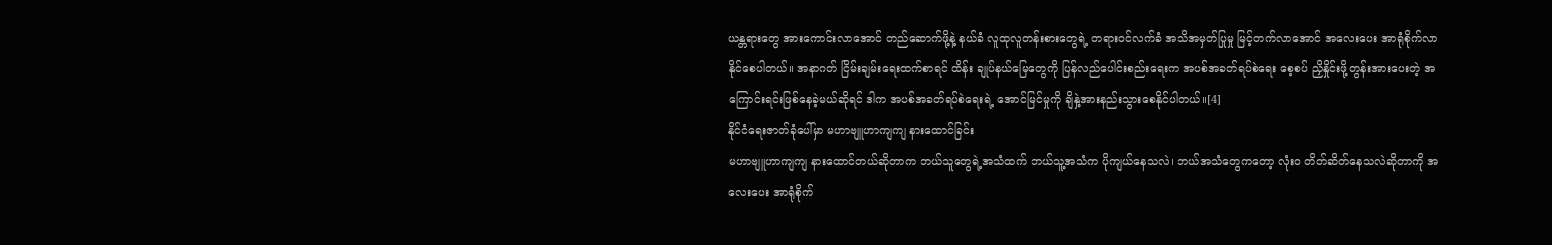ယန္တရားတွေ အားကောင်းလာအောင် တည်ဆောက်ဖို့နဲ့ နယ်ခံ လူထုလူတန်းစားတွေရဲ့ တရားဝင်လက်ခံ အသိအမှတ်ပြုမှု မြင့်တက်လာအောင် အလေးပေး အာရုံစိုက်လာနိုင်စေပါတယ်။ အနာဂတ် ငြိမ်းချမ်းရေးထက်စာရင် ထိန်း ချုပ်နယ်မြေတွေကို ပြန်လည်ပေါင်းစည်းရေးက အပစ်အခတ်ရပ်စဲရေး စေ့စပ် ညှိနှိုင်းဖို့တွန်းအားပေးတဲ့ အကြောင်းရင်းဖြစ်နေခဲ့မယ်ဆိုရင် ဒါက အပစ်အခတ်ရပ်စဲရေးရဲ့ အောင်မြင်မှုကို ချိနှဲ့အားနည်းသွားစေနိုင်ပါတယ်။[4]
နိုင်ငံရေးဇာတ်ခုံပေါ်မှာ မဟာဗျူဟာကျကျ နားထောင်ခြင်း
မဟာဗျူဟာကျကျ နားထောင်တယ်ဆိုတာက ဘယ်သူတွေရဲ့အသံထက် ဘယ်သူ့အသံက ပိုကျယ်နေသလဲ၊ ဘယ်အသံတွေကတော့ လုံးဝ တိတ်ဆိတ်နေသလဲဆိုတာကို အလေးပေး အာရုံစိုက်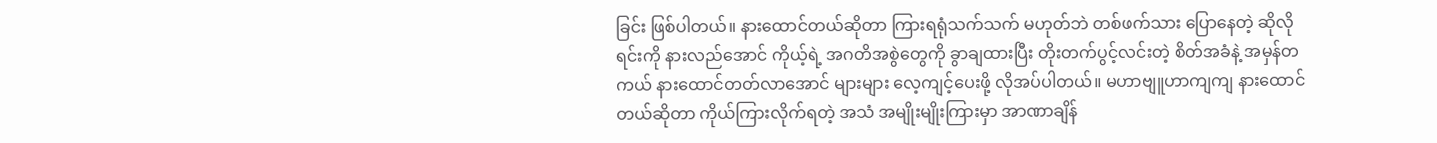ခြင်း ဖြစ်ပါတယ်။ နားထောင်တယ်ဆိုတာ ကြားရရုံသက်သက် မဟုတ်ဘဲ တစ်ဖက်သား ပြောနေတဲ့ ဆိုလိုရင်းကို နားလည်အောင် ကိုယ့်ရဲ့ အဂတိအစွဲတွေကို ခွာချထားပြီး တိုးတက်ပွင့်လင်းတဲ့ စိတ်အခံနဲ့ အမှန်တကယ် နားထောင်တတ်လာအောင် များများ လေ့ကျင့်ပေးဖို့ လိုအပ်ပါတယ်။ မဟာဗျူဟာကျကျ နားထောင်တယ်ဆိုတာ ကိုယ်ကြားလိုက်ရတဲ့ အသံ အမျိုးမျိုးကြားမှာ အာဏာချိန်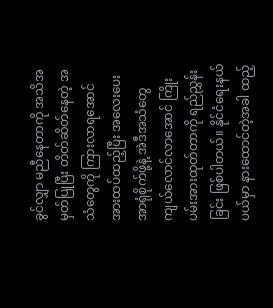ခွင်လျှာ မညီနေတာကို အသိအမှတ်ပြုပြီး တိတ်ဆိတ်နေတဲ့ အသံတွေကို ကြားလာရအောင် အားထပ်ထည့်ပြီး အလေးပေးအာရုံစိုက်ဖို့နဲ့ အဲဒီအသံတွေ ကျယ်လောင်လာအောင် ကြိုးပမ်းအားထုတ်တာကို ရည်ညွှန်းခြင်း ဖြစ်ပါတယ်။ နိုင်ငံရေးနယ်ပယ်မှာ နားထောင်တဲ့အခါ ထည့်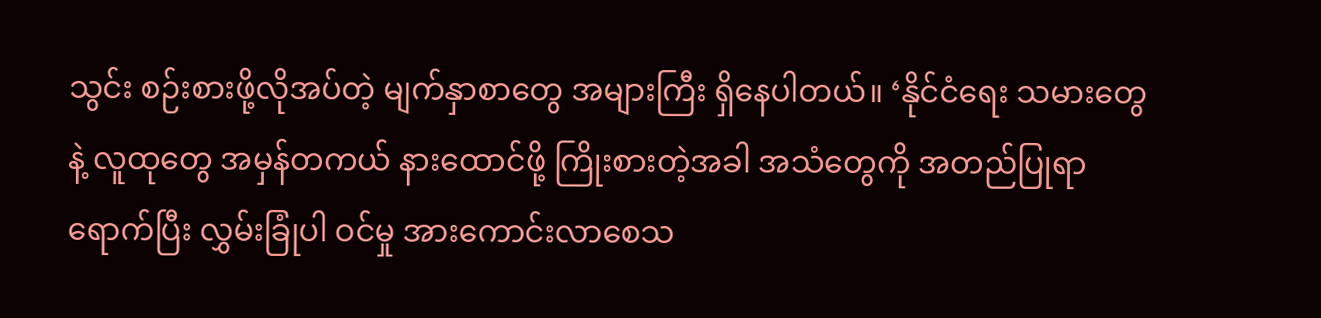သွင်း စဉ်းစားဖို့လိုအပ်တဲ့ မျက်နှာစာတွေ အများကြီး ရှိနေပါတယ်။ ‘နိုင်ငံရေး သမားတွေနဲ့ လူထုတွေ အမှန်တကယ် နားထောင်ဖို့ ကြိုးစားတဲ့အခါ အသံတွေကို အတည်ပြုရာရောက်ပြီး လွှမ်းခြုံပါ ဝင်မှု အားကောင်းလာစေသ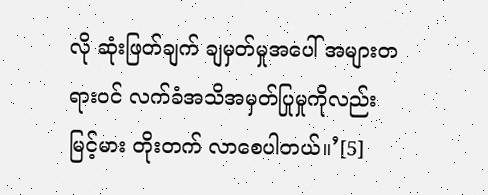လို ဆုံးဖြတ်ချက် ချမှတ်မှုအပေါ် အများတရားဝင် လက်ခံအသိအမှတ်ပြုမှုကိုလည်း မြင့်မား တိုးတက် လာစေပါတယ်။’[5]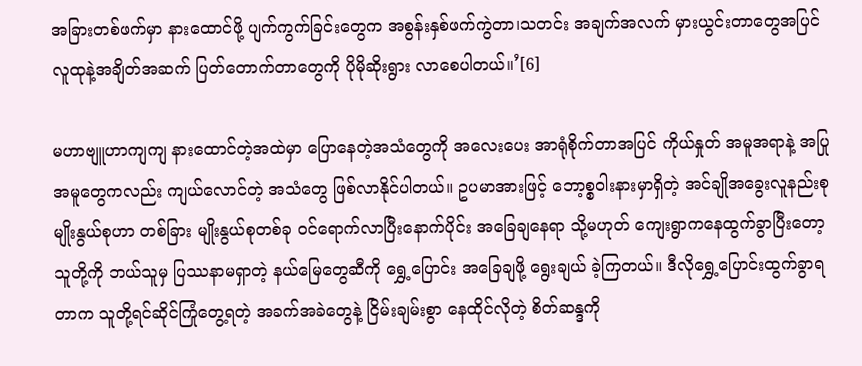အခြားတစ်ဖက်မှာ နားထောင်ဖို့ ပျက်ကွက်ခြင်းတွေက အစွန်းနှစ်ဖက်ကွဲတာ၊သတင်း အချက်အလက် မှားယွင်းတာတွေအပြင် လူထုနဲ့အချိတ်အဆက် ပြတ်တောက်တာတွေကို ပိုမိုဆိုးရွား လာစေပါတယ်။’[6]

မဟာဗျူဟာကျကျ နားထောင်တဲ့အထဲမှာ ပြောနေတဲ့အသံတွေကို အလေးပေး အာရုံစိုက်တာအပြင် ကိုယ်နှုတ် အမူအရာနဲ့ အပြုအမူတွေကလည်း ကျယ်လောင်တဲ့ အသံတွေ ဖြစ်လာနိုင်ပါတယ်။ ဥပမာအားဖြင့် ဘော့စ္စဝါးနားမှာရှိတဲ့ အင်ချိုအခွေးလူနည်းစုမျိုးနွယ်စုဟာ တစ်ခြား မျိုးနွယ်စုတစ်ခု ဝင်ရောက်လာပြီးနောက်ပိုင်း အခြေချနေရာ သို့မဟုတ် ကျေးရွာကနေထွက်ခွာပြီးတော့ သူတို့ကို ဘယ်သူမှ ပြဿနာမရှာတဲ့ နယ်မြေတွေဆီကို ရွှေ့ပြောင်း အခြေချဖို့ ရွေးချယ် ခဲ့ကြတယ်။ ဒီလိုရွှေ့ပြောင်းထွက်ခွာရတာက သူတို့ရင်ဆိုင်ကြုံတွေ့ရတဲ့ အခက်အခဲတွေနဲ့ ငြိမ်းချမ်းစွာ နေထိုင်လိုတဲ့ စိတ်ဆန္ဒကို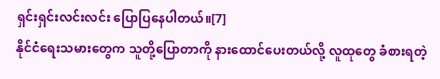ရှင်းရှင်းလင်းလင်း ပြောပြနေပါတယ်။[7]
နိုင်ငံရေးသမားတွေက သူတို့ပြောတာကို နားထောင်ပေးတယ်လို့ လူထုတွေ ခံစားရတဲ့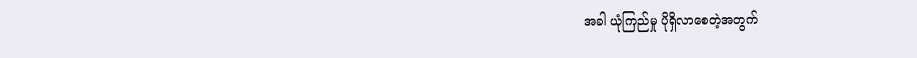အခါ ယုံကြည်မှု ပိုရှိလာစေတဲ့အတွက်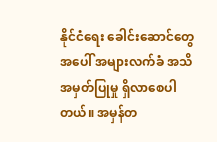နိုင်ငံရေး ခေါင်းဆောင်တွေအပေါ် အများလက်ခံ အသိအမှတ်ပြုမှု ရှိလာစေပါတယ်။ အမှန်တ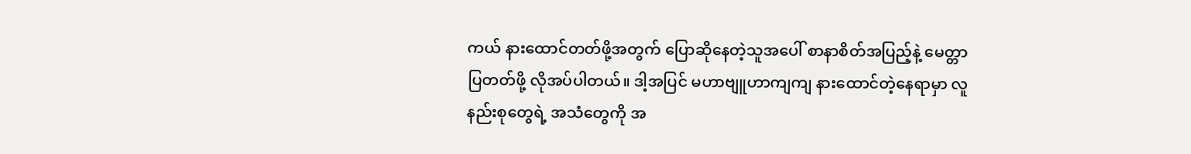ကယ် နားထောင်တတ်ဖို့အတွက် ပြောဆိုနေတဲ့သူအပေါ် စာနာစိတ်အပြည့်နဲ့ မေတ္တာပြတတ်ဖို့ လိုအပ်ပါတယ်။ ဒါ့အပြင် မဟာဗျူဟာကျကျ နားထောင်တဲ့နေရာမှာ လူနည်းစုတွေရဲ့ အသံတွေကို အ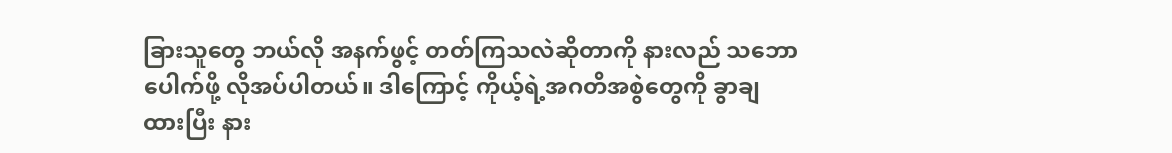ခြားသူတွေ ဘယ်လို အနက်ဖွင့် တတ်ကြသလဲဆိုတာကို နားလည် သဘောပေါက်ဖို့ လိုအပ်ပါတယ်။ ဒါကြောင့် ကိုယ့်ရဲ့အဂတိအစွဲတွေကို ခွာချထားပြီး နား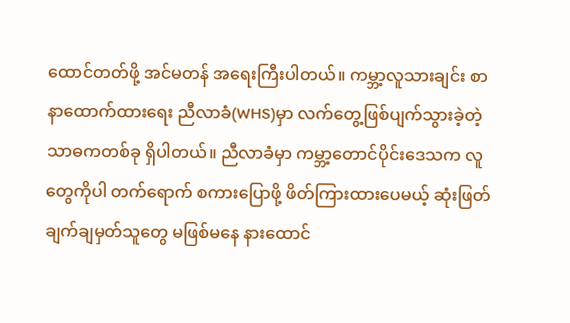ထောင်တတ်ဖို့ အင်မတန် အရေးကြီးပါတယ်။ ကမ္ဘာ့လူသားချင်း စာနာထောက်ထားရေး ညီလာခံ(WHS)မှာ လက်တွေ့ဖြစ်ပျက်သွားခဲ့တဲ့ သာဓကတစ်ခု ရှိပါတယ်။ ညီလာခံမှာ ကမ္ဘာ့တောင်ပိုင်းဒေသက လူတွေကိုပါ တက်ရောက် စကားပြောဖို့ ဖိတ်ကြားထားပေမယ့် ဆုံးဖြတ်ချက်ချမှတ်သူတွေ မဖြစ်မနေ နားထောင်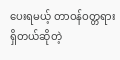ပေးရမယ့် တာဝန်ဝတ္တရား ရှိတယ်ဆိုတဲ့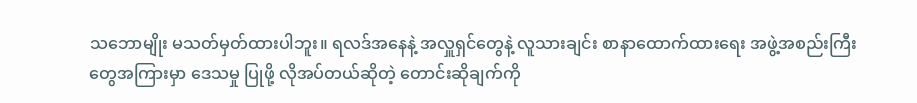သဘောမျိုး မသတ်မှတ်ထားပါဘူး။ ရလဒ်အနေနဲ့ အလှူရှင်တွေနဲ့ လူသားချင်း စာနာထောက်ထားရေး အဖွဲ့အစည်းကြီးတွေအကြားမှာ ဒေသမှု ပြုဖို့ လိုအပ်တယ်ဆိုတဲ့ တောင်းဆိုချက်ကို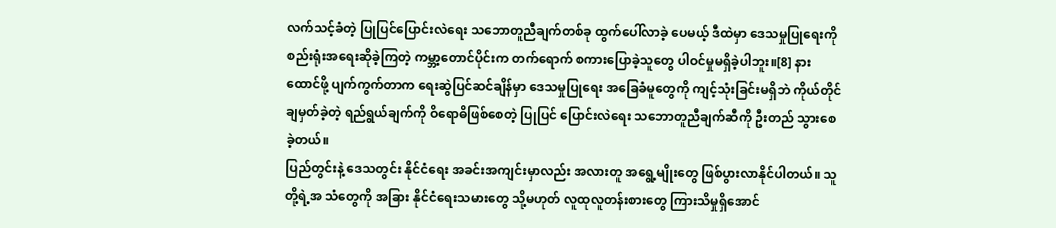လက်သင့်ခံတဲ့ ပြုပြင်ပြောင်းလဲရေး သဘောတူညီချက်တစ်ခု ထွက်ပေါ်လာခဲ့ ပေမယ့် ဒီထဲမှာ ဒေသမှုပြုရေးကို စည်းရုံးအရေးဆိုခဲ့ကြတဲ့ ကမ္ဘာ့တောင်ပိုင်းက တက်ရောက် စကားပြောခဲ့သူတွေ ပါဝင်မှုမရှိခဲ့ပါဘူး။[8] နားထောင်ဖို့ ပျက်ကွက်တာက ရေးဆွဲပြင်ဆင်ချိန်မှာ ဒေသမှုပြုရေး အခြေခံမူတွေကို ကျင့်သုံးခြင်းမရှိဘဲ ကိုယ်တိုင်ချမှတ်ခဲ့တဲ့ ရည်ရွယ်ချက်ကို ဝိရောဓိဖြစ်စေတဲ့ ပြုပြင် ပြောင်းလဲရေး သဘောတူညီချက်ဆီကို ဦးတည် သွားစေခဲ့တယ်။
ပြည်တွင်းနဲ့ ဒေသတွင်း နိုင်ငံရေး အခင်းအကျင်းမှာလည်း အလားတူ အရွေ့မျိုးတွေ ဖြစ်ပွားလာနိုင်ပါတယ်။ သူတို့ရဲ့အ သံတွေကို အခြား နိုင်ငံရေးသမားတွေ သို့မဟုတ် လူထုလူတန်းစားတွေ ကြားသိမှုရှိအောင်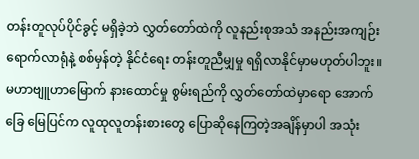တန်းတူလုပ်ပိုင်ခွင့် မရှိခဲ့ဘဲ လွှတ်တော်ထဲကို လူနည်းစုအသံ အနည်းအကျဉ်းရောက်လာရုံနဲ့ စစ်မှန်တဲ့ နိုင်ငံရေး တန်းတူညီမျှမှု ရရှိလာနိုင်မှာမဟုတ်ပါဘူး။ မဟာဗျူဟာမြောက် နားထောင်မှု စွမ်းရည်ကို လွှတ်တော်ထဲမှာရော အောက်ခြေ မြေပြင်က လူထုလူတန်းစားတွေ ပြောဆိုနေကြတဲ့အချိန်မှာပါ အသုံး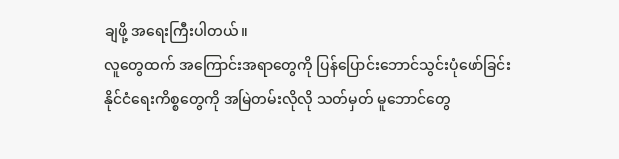ချဖို့ အရေးကြီးပါတယ်။
လူတွေထက် အကြောင်းအရာတွေကို ပြန်ပြောင်းဘောင်သွင်းပုံဖော်ခြင်း
နိုင်ငံရေးကိစ္စတွေကို အမြဲတမ်းလိုလို သတ်မှတ် မူဘောင်တွေ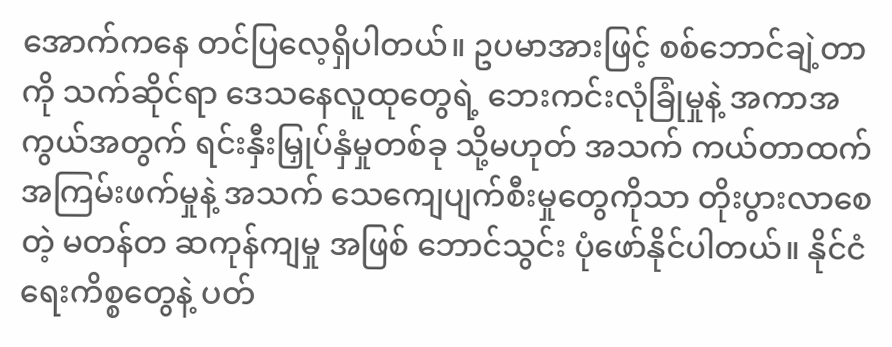အောက်ကနေ တင်ပြလေ့ရှိပါတယ်။ ဥပမာအားဖြင့် စစ်ဘောင်ချဲ့တာကို သက်ဆိုင်ရာ ဒေသနေလူထုတွေရဲ့ ဘေးကင်းလုံခြုံမှုနဲ့ အကာအကွယ်အတွက် ရင်းနှီးမြှုပ်နှံမှုတစ်ခု သို့မဟုတ် အသက် ကယ်တာထက် အကြမ်းဖက်မှုနဲ့ အသက် သေကျေပျက်စီးမှုတွေကိုသာ တိုးပွားလာစေတဲ့ မတန်တ ဆကုန်ကျမှု အဖြစ် ဘောင်သွင်း ပုံဖော်နိုင်ပါတယ်။ နိုင်ငံရေးကိစ္စတွေနဲ့ ပတ်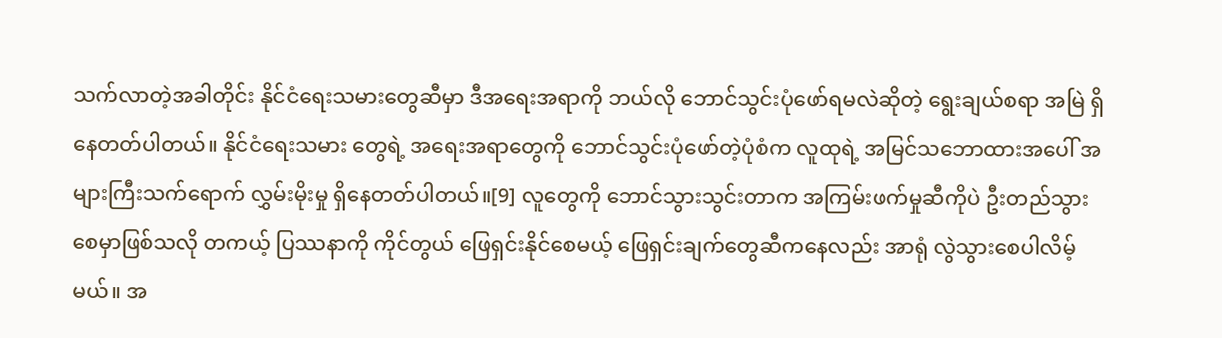သက်လာတဲ့အခါတိုင်း နိုင်ငံရေးသမားတွေဆီမှာ ဒီအရေးအရာကို ဘယ်လို ဘောင်သွင်းပုံဖော်ရမလဲဆိုတဲ့ ရွေးချယ်စရာ အမြဲ ရှိနေတတ်ပါတယ်။ နိုင်ငံရေးသမား တွေရဲ့ အရေးအရာတွေကို ဘောင်သွင်းပုံဖော်တဲ့ပုံစံက လူထုရဲ့ အမြင်သဘောထားအပေါ် အများကြီးသက်ရောက် လွှမ်းမိုးမှု ရှိနေတတ်ပါတယ်။[9] လူတွေကို ဘောင်သွားသွင်းတာက အကြမ်းဖက်မှုဆီကိုပဲ ဦးတည်သွားစေမှာဖြစ်သလို တကယ့် ပြဿနာကို ကိုင်တွယ် ဖြေရှင်းနိုင်စေမယ့် ဖြေရှင်းချက်တွေဆီကနေလည်း အာရုံ လွဲသွားစေပါလိမ့်မယ်။ အ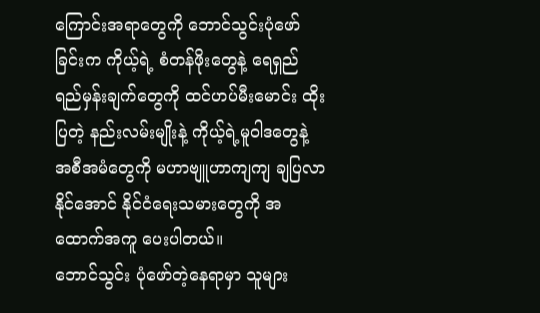ကြောင်းအရာတွေကို ဘောင်သွင်းပုံဖော်ခြင်းက ကိုယ့်ရဲ့ စံတန်ဖိုးတွေနဲ့ ရေရှည် ရည်မှန်းချက်တွေကို ထင်ဟပ်မီးမောင်း ထိုးပြတဲ့ နည်းလမ်းမျိုးနဲ့ ကိုယ့်ရဲ့မူဝါဒတွေနဲ့ အစီအမံတွေကို မဟာဗျူဟာကျကျ ချပြလာနိုင်အောင် နိုင်ငံရေးသမားတွေကို အထောက်အကူ ပေးပါတယ်။
ဘောင်သွင်း ပုံဖော်တဲ့နေရာမှာ သူများ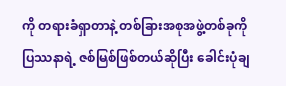ကို တရားခံရှာတာနဲ့ တစ်ခြားအစုအဖွဲ့တစ်ခုကို ပြဿနာရဲ့ ဇစ်မြစ်ဖြစ်တယ်ဆိုပြီး ခေါင်းပုံချ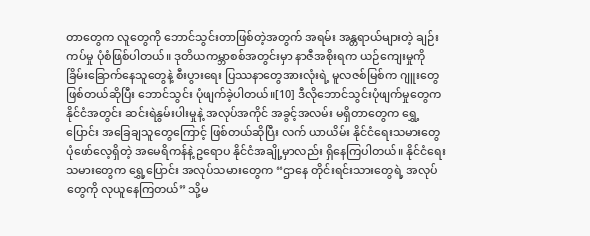တာတွေက လူတွေကို ဘောင်သွင်းတာဖြစ်တဲ့အတွက် အရမ်း အန္တရာယ်များတဲ့ ချဉ်းကပ်မှု ပုံစံဖြစ်ပါတယ်။ ဒုတိယကမ္ဘာစစ်အတွင်းမှာ နာဇီအစိုးရက ယဉ်ကျေးမှုကို ခြိမ်းခြောက်နေသူတွေနဲ့ စီးပွားရေး ပြဿနာတွေအားလုံးရဲ့ မူလဇစ်မြစ်က ဂျူးတွေဖြစ်တယ်ဆိုပြီး ဘောင်သွင်း ပုံဖျက်ခဲ့ပါတယ်။[10] ဒီလိုဘောင်သွင်းပုံဖျက်မှုတွေက နိုင်ငံအတွင်း ဆင်းရဲနွမ်းပါးမှုနဲ့ အလုပ်အကိုင် အခွင့်အလမ်း မရှိတာတွေက ရွှေ့ပြောင်း အခြေချသူတွေကြောင့် ဖြစ်တယ်ဆိုပြီး လက် ယာယိမ်း နိုင်ငံရေးသမားတွေ ပုံဖော်လေ့ရှိတဲ့ အမေရိကန်နဲ့ ဥရောပ နိုင်ငံအချို့မှာလည်း ရှိနေကြပါတယ်။ နိုင်ငံရေးသမားတွေက ရွှေ့ပြောင်း အလုပ်သမားတွေက “ဌာနေ တိုင်းရင်းသားတွေရဲ့ အလုပ်တွေကို လုယူနေကြတယ်” သို့မ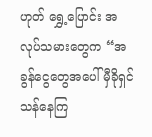ဟုတ် ရွှေ့ပြောင်း အလုပ်သမားတွေက “အခွန်ငွေတွေအပေါ် မှီခိုရှင်သန်နေကြ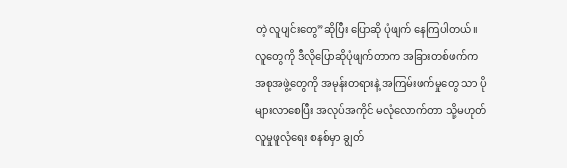တဲ့ လူပျင်းတွေ”ဆိုပြီး ပြောဆို ပုံဖျက် နေကြပါတယ်။ လူတွေကို ဒီလိုပြောဆိုပုံဖျက်တာက အခြားတစ်ဖက်က အစုအဖွဲ့တွေကို အမုန်းတရားနဲ့ အကြမ်းဖက်မှုတွေ သာ ပိုများလာစေပြီး အလုပ်အကိုင် မလုံလောက်တာ သို့မဟုတ် လူမှုဖူလုံရေး စနစ်မှာ ချွတ်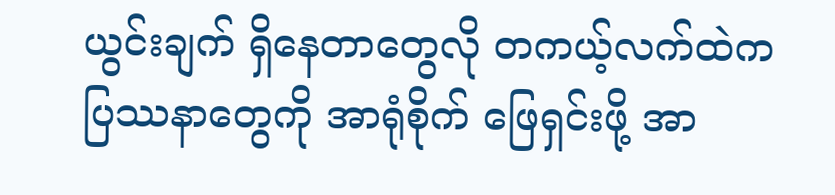ယွင်းချက် ရှိနေတာတွေလို တကယ့်လက်ထဲက ပြဿနာတွေကို အာရုံစိုက် ဖြေရှင်းဖို့ အာ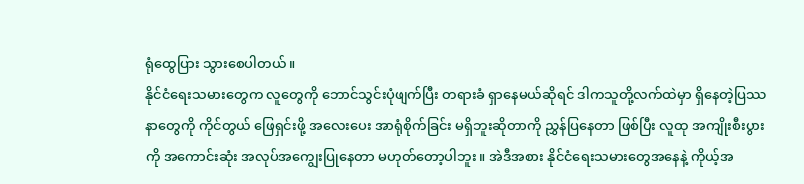ရုံထွေပြား သွားစေပါတယ်။
နိုင်ငံရေးသမားတွေက လူတွေကို ဘောင်သွင်းပုံဖျက်ပြီး တရားခံ ရှာနေမယ်ဆိုရင် ဒါကသူတို့လက်ထဲမှာ ရှိနေတဲ့ပြဿနာတွေကို ကိုင်တွယ် ဖြေရှင်းဖို့ အလေးပေး အာရုံစိုက်ခြင်း မရှိဘူးဆိုတာကို ညွှန်ပြနေတာ ဖြစ်ပြီး လူထု အကျိုးစီးပွားကို အကောင်းဆုံး အလုပ်အကျွေးပြုနေတာ မဟုတ်တော့ပါဘူး။ အဲဒီအစား နိုင်ငံရေးသမားတွေအနေနဲ့ ကိုယ့်အ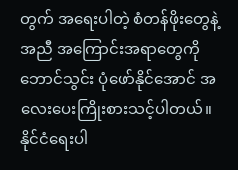တွက် အရေးပါတဲ့ စံတန်ဖိုးတွေနဲ့အညီ အကြောင်းအရာတွေကို ဘောင်သွင်း ပုံဖော်နိုင်အောင် အလေးပေးကြိုးစားသင့်ပါတယ်။ နိုင်ငံရေးပါ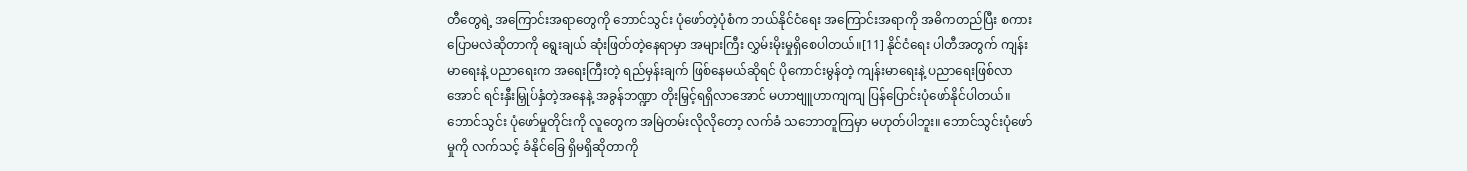တီတွေရဲ့ အကြောင်းအရာတွေကို ဘောင်သွင်း ပုံဖော်တဲ့ပုံစံက ဘယ်နိုင်ငံရေး အကြောင်းအရာကို အဓိကတည်ပြီး စကားပြောမလဲဆိုတာကို ရွေးချယ် ဆုံးဖြတ်တဲ့နေရာမှာ အများကြီး လွှမ်းမိုးမှုရှိစေပါတယ်။[11] နိုင်ငံရေး ပါတီအတွက် ကျန်းမာရေးနဲ့ ပညာရေးက အရေးကြီးတဲ့ ရည်မှန်းချက် ဖြစ်နေမယ်ဆိုရင် ပိုကောင်းမွန်တဲ့ ကျန်းမာရေးနဲ့ ပညာရေးဖြစ်လာအောင် ရင်းနှီးမြှုပ်နှံတဲ့အနေနဲ့ အခွန်ဘဏ္ဍာ တိုးမြှင့်ရရှိလာအောင် မဟာဗျူဟာကျကျ ပြန်ပြောင်းပုံဖော်နိုင်ပါတယ်။
ဘောင်သွင်း ပုံဖော်မှုတိုင်းကို လူတွေက အမြဲတမ်းလိုလိုတော့ လက်ခံ သဘောတူကြမှာ မဟုတ်ပါဘူး။ ဘောင်သွင်းပုံဖော်မှုကို လက်သင့် ခံနိုင်ခြေ ရှိမရှိဆိုတာကို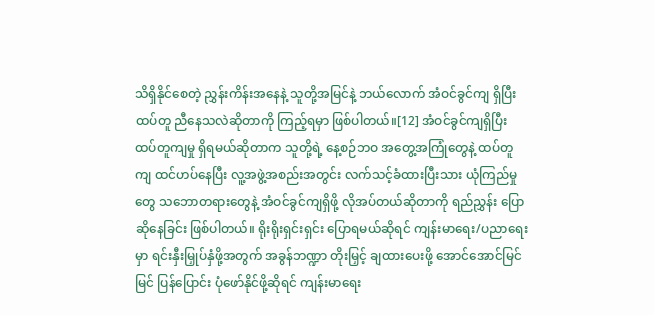သိရှိနိုင်စေတဲ့ ညွှန်းကိန်းအနေနဲ့ သူတို့အမြင်နဲ့ ဘယ်လောက် အံဝင်ခွင်ကျ ရှိပြီး ထပ်တူ ညီနေသလဲဆိုတာကို ကြည့်ရမှာ ဖြစ်ပါတယ်။[12] အံဝင်ခွင်ကျရှိပြီး ထပ်တူကျမှု ရှိရမယ်ဆိုတာက သူတို့ရဲ့ နေ့စဉ်ဘဝ အတွေ့အကြုံတွေနဲ့ ထပ်တူကျ ထင်ဟပ်နေပြီး လူ့အဖွဲ့အစည်းအတွင်း လက်သင့်ခံထားပြီးသား ယုံကြည်မှုတွေ သဘောတရားတွေနဲ့ အံဝင်ခွင်ကျရှိဖို့ လိုအပ်တယ်ဆိုတာကို ရည်ညွှန်း ပြောဆိုနေခြင်း ဖြစ်ပါတယ်။ ရိုးရိုးရှင်းရှင်း ပြောရမယ်ဆိုရင် ကျန်းမာရေး/ပညာရေးမှာ ရင်းနှီးမြှုပ်နှံဖို့အတွက် အခွန်ဘဏ္ဍာ တိုးမြှင့် ချထားပေးဖို့ အောင်အောင်မြင်မြင် ပြန်ပြောင်း ပုံဖော်နိုင်ဖို့ဆိုရင် ကျန်းမာရေး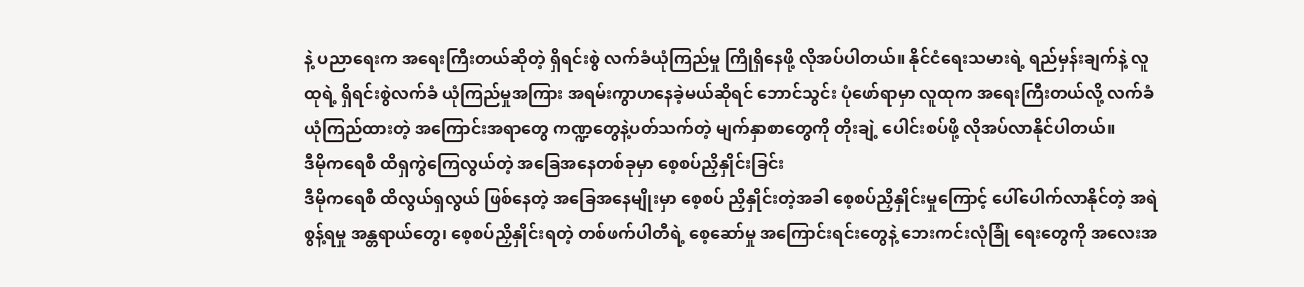နဲ့ ပညာရေးက အရေးကြီးတယ်ဆိုတဲ့ ရှိရင်းစွဲ လက်ခံယုံကြည်မှု ကြိုရှိနေဖို့ လိုအပ်ပါတယ်။ နိုင်ငံရေးသမားရဲ့ ရည်မှန်းချက်နဲ့ လူထုရဲ့ ရှိရင်းစွဲလက်ခံ ယုံကြည်မှုအကြား အရမ်းကွာဟနေခဲ့မယ်ဆိုရင် ဘောင်သွင်း ပုံဖော်ရာမှာ လူထုက အရေးကြီးတယ်လို့ လက်ခံ ယုံကြည်ထားတဲ့ အကြောင်းအရာတွေ ကဏ္ဍတွေနဲ့ပတ်သက်တဲ့ မျက်နှာစာတွေကို တိုးချဲ့ ပေါင်းစပ်ဖို့ လိုအပ်လာနိုင်ပါတယ်။
ဒီမိုကရေစီ ထိရှကွဲကြေလွယ်တဲ့ အခြေအနေတစ်ခုမှာ စေ့စပ်ညှိနှိုင်းခြင်း
ဒီမိုကရေစီ ထိလွယ်ရှလွယ် ဖြစ်နေတဲ့ အခြေအနေမျိုးမှာ စေ့စပ် ညှိနှိုင်းတဲ့အခါ စေ့စပ်ညှိနှိုင်းမှုကြောင့် ပေါ်ပေါက်လာနိုင်တဲ့ အရဲစွန့်ရမှု အန္တရာယ်တွေ၊ စေ့စပ်ညှိနှိုင်းရတဲ့ တစ်ဖက်ပါတီရဲ့ စေ့ဆော်မှု အကြောင်းရင်းတွေနဲ့ ဘေးကင်းလုံခြုံ ရေးတွေကို အလေးအ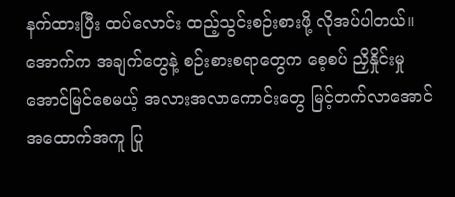နက်ထားပြီး ထပ်လောင်း ထည့်သွင်းစဉ်းစားဖို့ လိုအပ်ပါတယ်။
အောက်က အချက်တွေနဲ့ စဉ်းစားစရာတွေက စေ့စပ် ညှိနှိုင်းမှု အောင်မြင်စေမယ့် အလားအလာကောင်းတွေ မြင့်တက်လာအောင် အထောက်အကူ ပြု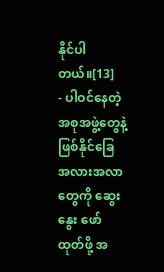နိုင်ပါတယ်။[13]
- ပါဝင်နေတဲ့ အစုအဖွဲ့တွေနဲ့ ဖြစ်နိုင်ခြေ အလားအလာတွေကို ဆွေးနွေး ဖော်ထုတ်ဖို့ အ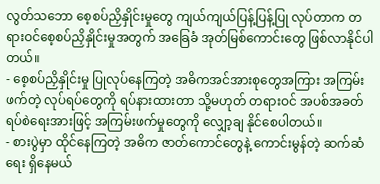လွတ်သဘော စေ့စပ်ညှိနှိုင်းမှုတွေ ကျယ်ကျယ်ပြန့်ပြန့်ပြု လုပ်တာက တရားဝင်စေ့စပ်ညှိနှိုင်းမှုအတွက် အခြေခံ အုတ်မြစ်ကောင်းတွေ ဖြစ်လာနိုင်ပါတယ်။
- စေ့စပ်ညှိနှိုင်းမှု ပြုလုပ်နေကြတဲ့ အဓိကအင်အားစုတွေအကြား အကြမ်းဖက်တဲ့ လုပ်ရပ်တွေကို ရပ်နားထားတာ သို့မဟုတ် တရားဝင် အပစ်အခတ်ရပ်စဲရေးအားဖြင့် အကြမ်းဖက်မှုတွေကို လျှော့ချ နိုင်စေပါတယ်။
- စားပွဲမှာ ထိုင်နေကြတဲ့ အဓိက ဇာတ်ကောင်တွေနဲ့ ကောင်းမွန်တဲ့ ဆက်ဆံရေး ရှိနေမယ်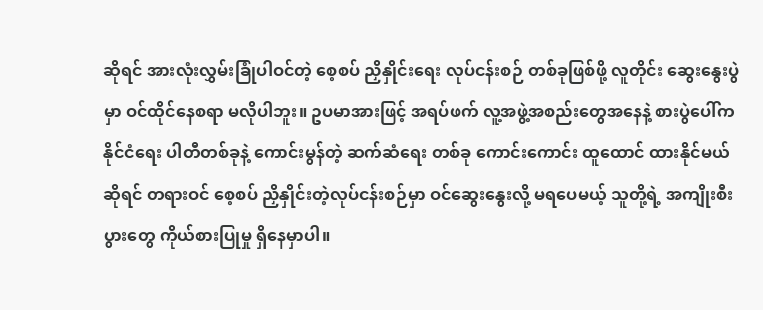ဆိုရင် အားလုံးလွှမ်းခြုံပါဝင်တဲ့ စေ့စပ် ညှိနှိုင်းရေး လုပ်ငန်းစဉ် တစ်ခုဖြစ်ဖို့ လူတိုင်း ဆွေးနွေးပွဲမှာ ဝင်ထိုင်နေစရာ မလိုပါဘူး။ ဥပမာအားဖြင့် အရပ်ဖက် လူ့အဖွဲ့အစည်းတွေအနေနဲ့ စားပွဲပေါ်က နိုင်ငံရေး ပါတီတစ်ခုနဲ့ ကောင်းမွန်တဲ့ ဆက်ဆံရေး တစ်ခု ကောင်းကောင်း ထူထောင် ထားနိုင်မယ်ဆိုရင် တရားဝင် စေ့စပ် ညှိနှိုင်းတဲ့လုပ်ငန်းစဉ်မှာ ဝင်ဆွေးနွေးလို့ မရပေမယ့် သူတို့ရဲ့ အကျိုးစီးပွားတွေ ကိုယ်စားပြုမှု ရှိနေမှာပါ။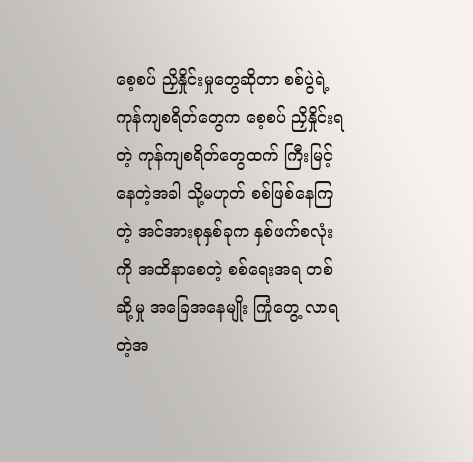စေ့စပ် ညှိနှိုင်းမှုတွေဆိုတာ စစ်ပွဲရဲ့ ကုန်ကျစရိတ်တွေက စေ့စပ် ညှိနှိုင်းရတဲ့ ကုန်ကျစရိတ်တွေထက် ကြီးမြင့်နေတဲ့အခါ သို့မဟုတ် စစ်ဖြစ်နေကြတဲ့ အင်အားစုနှစ်ခုက နှစ်ဖက်စလုံးကို အထိနာစေတဲ့ စစ်ရေးအရ တစ်ဆို့မှု အခြေအနေမျိုး ကြုံတွေ့ လာရတဲ့အ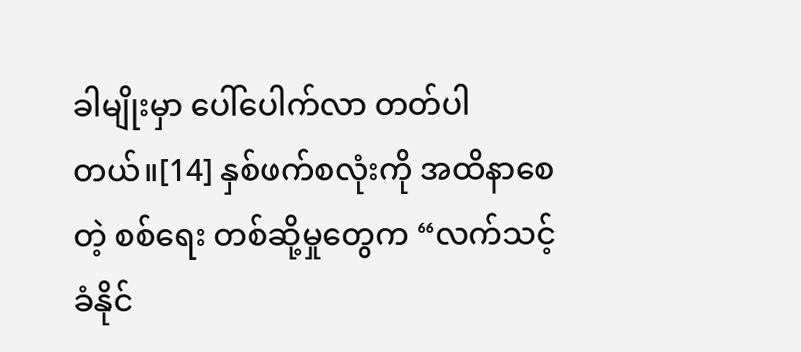ခါမျိုးမှာ ပေါ်ပေါက်လာ တတ်ပါတယ်။[14] နှစ်ဖက်စလုံးကို အထိနာစေတဲ့ စစ်ရေး တစ်ဆို့မှုတွေက “လက်သင့်ခံနိုင်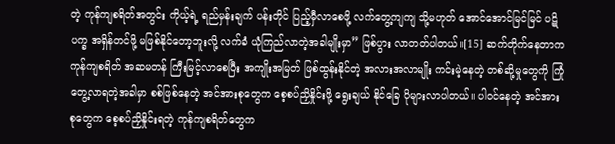တဲ့ ကုန်ကျစရိတ်အတွင်း ကိုယ့်ရဲ့ ရည်မှန်းချက် ပန်းတိုင် ပြည့်မှီလာစေဖို့ လက်တွေ့ကျကျ သို့မဟုတ် အောင်အောင်မြင်မြင် ပဋိပက္ခ အရှိန်တင်ဖို့ မဖြစ်နိုင်တော့ဘူးလို့ လက်ခံ ယုံကြည်လာတဲ့အခါမျိုးမှာ” ဖြစ်ပွား လာတတ်ပါတယ်။[15] ဆက်တိုက်နေတာက ကုန်ကျစရိတ် အဆမတန် ကြီးမြင့်လာစေပြီး အကျိုးအမြတ် ဖြစ်ထွန်းနိုင်တဲ့ အလားအလာမျိုး ကင်းမဲ့နေတဲ့ တစ်ဆို့မှုတွေကို ကြုံတွေ့လာရတဲ့အခါမှာ စစ်ဖြစ်နေတဲ့ အင်အားစုတွေက စေ့စပ်ညှိနှိုင်းဖို့ ရွေးချယ် နိုင်ခြေ ပိုများလာပါတယ်။ ပါဝင်နေတဲ့ အင်အားစုတွေက စေ့စပ်ညှိနှိုင်းရတဲ့ ကုန်ကျစရိတ်တွေက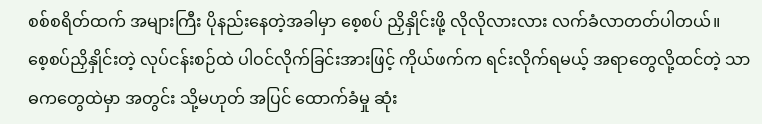စစ်စရိတ်ထက် အများကြီး ပိုနည်းနေတဲ့အခါမှာ စေ့စပ် ညှိနှိုင်းဖို့ လိုလိုလားလား လက်ခံလာတတ်ပါတယ်။
စေ့စပ်ညှိနှိုင်းတဲ့ လုပ်ငန်းစဉ်ထဲ ပါဝင်လိုက်ခြင်းအားဖြင့် ကိုယ်ဖက်က ရင်းလိုက်ရမယ့် အရာတွေလို့ထင်တဲ့ သာဓကတွေထဲမှာ အတွင်း သို့မဟုတ် အပြင် ထောက်ခံမှု ဆုံး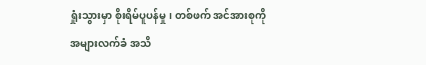ရှုံးသွားမှာ စိုးရိမ်ပူပန်မှု၊ တစ်ဖက် အင်အားစုကို အများလက်ခံ အသိ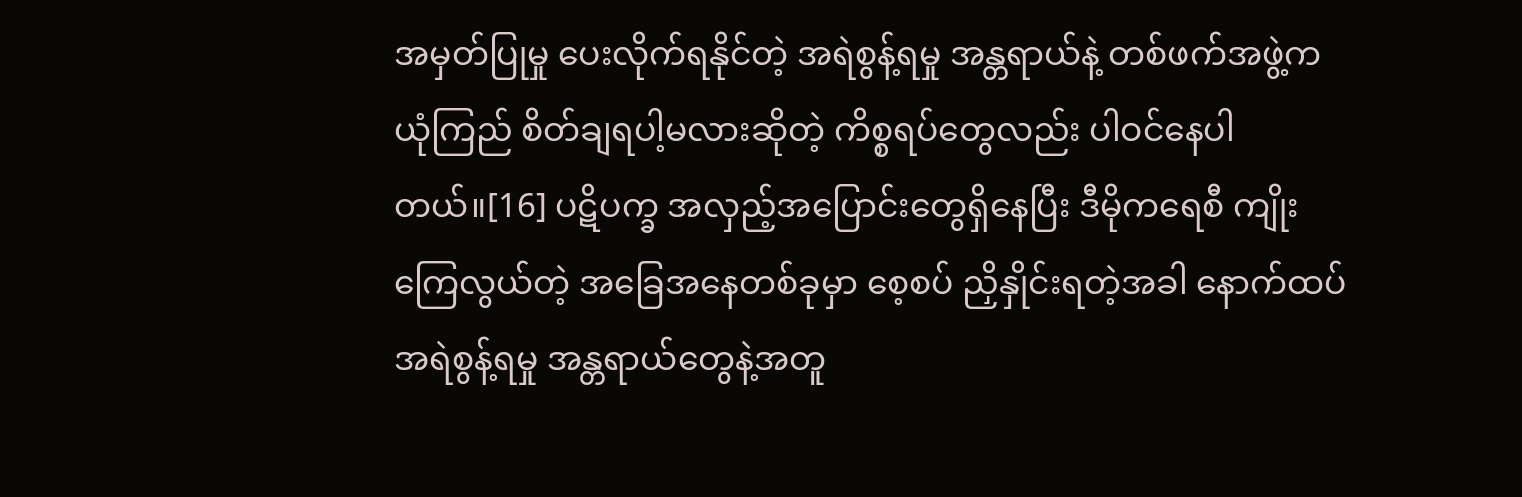အမှတ်ပြုမှု ပေးလိုက်ရနိုင်တဲ့ အရဲစွန့်ရမှု အန္တရာယ်နဲ့ တစ်ဖက်အဖွဲ့က ယုံကြည် စိတ်ချရပါ့မလားဆိုတဲ့ ကိစ္စရပ်တွေလည်း ပါဝင်နေပါတယ်။[16] ပဋိပက္ခ အလှည့်အပြောင်းတွေရှိနေပြီး ဒီမိုကရေစီ ကျိုးကြေလွယ်တဲ့ အခြေအနေတစ်ခုမှာ စေ့စပ် ညှိနှိုင်းရတဲ့အခါ နောက်ထပ် အရဲစွန့်ရမှု အန္တရာယ်တွေနဲ့အတူ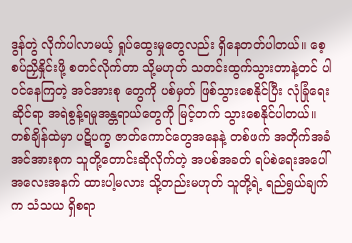ဒွန်တွဲ လိုက်ပါလာမယ့် ရှုပ်ထွေးမှုတွေလည်း ရှိနေတတ်ပါတယ်။ စေ့စပ်ညှိနှိုင်းဖို့ စတင်လိုက်တာ သို့မဟုတ် သတင်းထွက်သွားတာနဲ့တင် ပါဝင်နေကြတဲ့ အင်အားစု တွေကို ပစ်မှတ် ဖြစ်သွားစေနိုင်ပြီး လုံခြုံရေးဆိုင်ရာ အရဲစွန့်ရမှုအန္တရာယ်တွေကို မြင့်တက် သွားစေနိုင်ပါတယ်။
တစ်ချိန်ထဲမှာ ပဋိပက္ခ ဇာတ်ကောင်တွေအနေနဲ့ တစ်ဖက် အတိုက်အခံ အင်အားစုက သူတို့တောင်းဆိုလိုက်တဲ့ အပစ်အခတ် ရပ်စဲရေးအပေါ် အလေးအနက် ထားပါ့မလား သို့တည်းမဟုတ် သူတို့ရဲ့ ရည်ရွယ်ချက်က သံသယ ရှိစရာ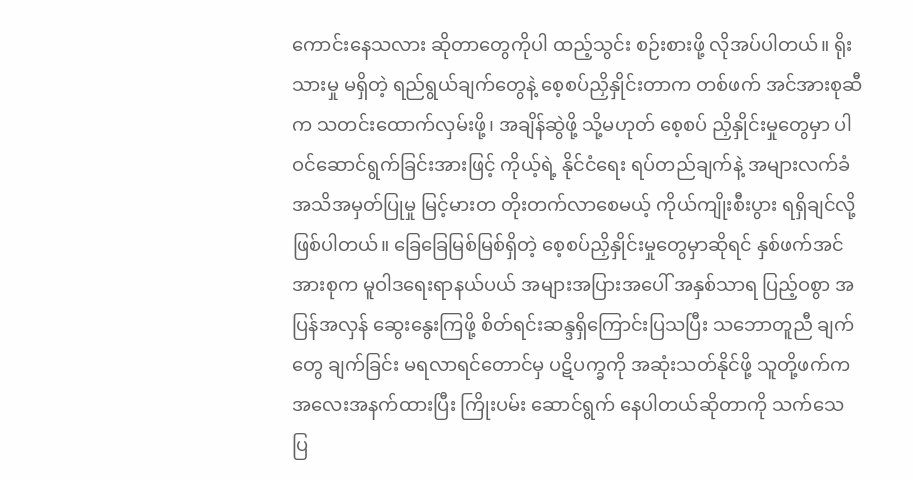ကောင်းနေသလား ဆိုတာတွေကိုပါ ထည့်သွင်း စဉ်းစားဖို့ လိုအပ်ပါတယ်။ ရိုးသားမှု မရှိတဲ့ ရည်ရွယ်ချက်တွေနဲ့ စေ့စပ်ညှိနှိုင်းတာက တစ်ဖက် အင်အားစုဆီက သတင်းထောက်လှမ်းဖို့၊ အချိန်ဆွဲဖို့ သို့မဟုတ် စေ့စပ် ညှိနှိုင်းမှုတွေမှာ ပါဝင်ဆောင်ရွက်ခြင်းအားဖြင့် ကိုယ့်ရဲ့ နိုင်ငံရေး ရပ်တည်ချက်နဲ့ အများလက်ခံ အသိအမှတ်ပြုမှု မြင့်မားတ တိုးတက်လာစေမယ့် ကိုယ်ကျိုးစီးပွား ရရှိချင်လို့ ဖြစ်ပါတယ်။ ခြေခြေမြစ်မြစ်ရှိတဲ့ စေ့စပ်ညှိနှိုင်းမှုတွေမှာဆိုရင် နှစ်ဖက်အင်အားစုက မူဝါဒရေးရာနယ်ပယ် အများအပြားအပေါ် အနှစ်သာရ ပြည့်ဝစွာ အပြန်အလှန် ဆွေးနွေးကြဖို့ စိတ်ရင်းဆန္ဒရှိကြောင်းပြသပြီး သဘောတူညီ ချက်တွေ ချက်ခြင်း မရလာရင်တောင်မှ ပဋိပက္ခကို အဆုံးသတ်နိုင်ဖို့ သူတို့ဖက်က အလေးအနက်ထားပြီး ကြိုးပမ်း ဆောင်ရွက် နေပါတယ်ဆိုတာကို သက်သေ ပြ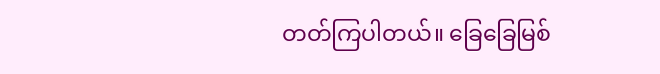တတ်ကြပါတယ်။ ခြေခြေမြစ်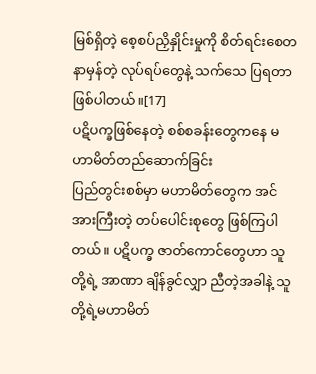မြစ်ရှိတဲ့ စေ့စပ်ညှိနှိုင်းမှုကို စိတ်ရင်းစေတနာမှန်တဲ့ လုပ်ရပ်တွေနဲ့ သက်သေ ပြရတာဖြစ်ပါတယ်။[17]
ပဋိပက္ခဖြစ်နေတဲ့ စစ်စခန်းတွေကနေ မဟာမိတ်တည်ဆောက်ခြင်း
ပြည်တွင်းစစ်မှာ မဟာမိတ်တွေက အင်အားကြီးတဲ့ တပ်ပေါင်းစုတွေ ဖြစ်ကြပါတယ်။ ပဋိပက္ခ ဇာတ်ကောင်တွေဟာ သူတို့ရဲ့ အာဏာ ချိန်ခွင်လျှာ ညီတဲ့အခါနဲ့ သူတို့ရဲ့မဟာမိတ်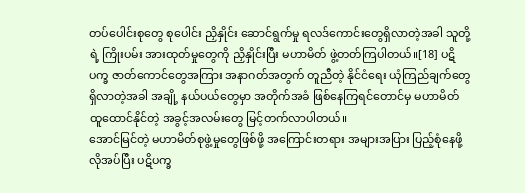တပ်ပေါင်းစုတွေ စုပေါင်း ညှိနှိုင်း ဆောင်ရွက်မှု ရလဒ်ကောင်းတွေရှိလာတဲ့အခါ သူတို့ရဲ့ ကြိုးပမ်း အားထုတ်မှုတွေကို ညှိနှိုင်းပြီး မဟာမိတ် ဖွဲ့တတ်ကြပါတယ်။[18] ပဋိပက္ခ ဇာတ်ကောင်တွေအကြား အနာဂတ်အတွက် တူညီတဲ့ နိုင်ငံရေး ယုံကြည်ချက်တွေ ရှိလာတဲ့အခါ အချို့ နယ်ပယ်တွေမှာ အတိုက်အခံ ဖြစ်နေကြရင်တောင်မှ မဟာမိတ် ထူထောင်နိုင်တဲ့ အခွင့်အလမ်းတွေ မြင့်တက်လာပါတယ်။
အောင်မြင်တဲ့ မဟာမိတ်စုဖွဲ့မှုတွေဖြစ်ဖို့ အကြောင်းတရား အများအပြား ပြည့်စုံနေဖို့ လိုအပ်ပြီး ပဋိပက္ခ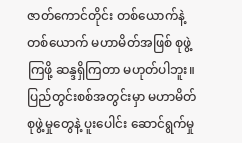ဇာတ်ကောင်တိုင်း တစ်ယောက်နဲ့တစ်ယောက် မဟာမိတ်အဖြစ် စုဖွဲ့ကြဖို့ ဆန္ဒရှိကြတာ မဟုတ်ပါဘူး။ ပြည်တွင်းစစ်အတွင်းမှာ မဟာမိတ်စုဖွဲ့မှုတွေနဲ့ ပူးပေါင်း ဆောင်ရွက်မှု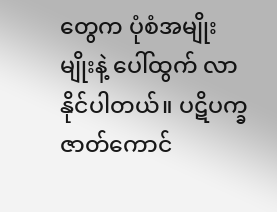တွေက ပုံစံအမျိုးမျိုးနဲ့ ပေါ်ထွက် လာနိုင်ပါတယ်။ ပဋိပက္ခ ဇာတ်ကောင်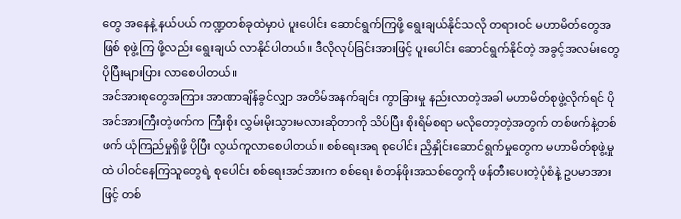တွေ အနေနဲ့ နယ်ပယ် ကဏ္ဍတစ်ခုထဲမှာပဲ ပူးပေါင်း ဆောင်ရွက်ကြဖို့ ရွေးချယ်နိုင်သလို တရားဝင် မဟာမိတ်တွေအဖြစ် စုဖွဲ့ကြ ဖို့လည်း ရွေးချယ် လာနိုင်ပါတယ်။ ဒီလိုလုပ်ခြင်းအားဖြင့် ပူးပေါင်း ဆောင်ရွက်နိုင်တဲ့ အခွင့်အလမ်းတွေ ပိုပြီးများပြား လာစေပါတယ်။
အင်အားစုတွေအကြား အာဏာချိန်ခွင်လျှာ အတိမ်အနက်ချင်း ကွာခြားမှု နည်းလာတဲ့အခါ မဟာမိတ်စုဖွဲ့လိုက်ရင် ပိုအင်အားကြီးတဲ့ဖက်က ကြီးစိုး လွှမ်းမိုးသွားမလားဆိုတာကို သိပ်ပြီး စိုးရိမ်စရာ မလိုတော့တဲ့အတွက် တစ်ဖက်နဲ့တစ်ဖက် ယုံကြည်မှုရှိဖို့ ပိုပြီး လွယ်ကူလာစေပါတယ်။ စစ်ရေးအရ စုပေါင်း ညှိနှိုင်းဆောင်ရွက်မှုတွေက မဟာမိတ်စုဖွဲ့မှုထဲ ပါဝင်နေကြသူတွေရဲ့ စုပေါင်း စစ်ရေးအင်အားက စစ်ရေး စံတန်ဖိုးအသစ်တွေကို ဖန်တီးပေးတဲ့ပုံစံနဲ့ ဥပမာအားဖြင့် တစ်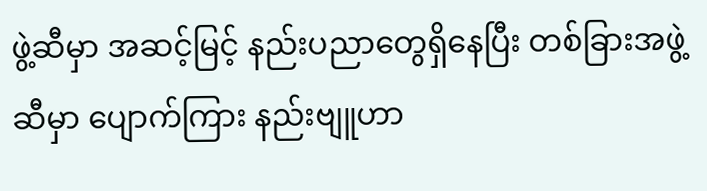ဖွဲ့ဆီမှာ အဆင့်မြင့် နည်းပညာတွေရှိနေပြီး တစ်ခြားအဖွဲ့ဆီမှာ ပျောက်ကြား နည်းဗျူဟာ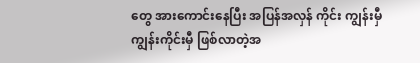တွေ အားကောင်းနေပြီး အပြန်အလှန် ကိုင်း ကျွန်းမှီ ကျွန်းကိုင်းမှီ ဖြစ်လာတဲ့အ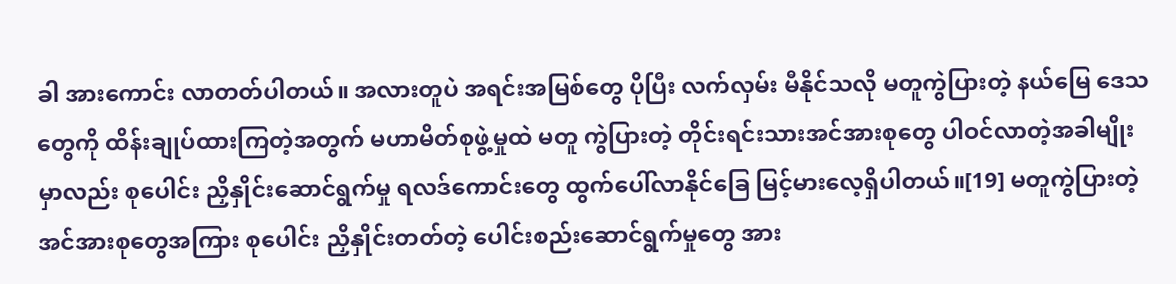ခါ အားကောင်း လာတတ်ပါတယ်။ အလားတူပဲ အရင်းအမြစ်တွေ ပိုပြီး လက်လှမ်း မီနိုင်သလို မတူကွဲပြားတဲ့ နယ်မြေ ဒေသတွေကို ထိန်းချုပ်ထားကြတဲ့အတွက် မဟာမိတ်စုဖွဲ့မှုထဲ မတူ ကွဲပြားတဲ့ တိုင်းရင်းသားအင်အားစုတွေ ပါဝင်လာတဲ့အခါမျိုးမှာလည်း စုပေါင်း ညှိနှိုင်းဆောင်ရွက်မှု ရလဒ်ကောင်းတွေ ထွက်ပေါ်လာနိုင်ခြေ မြင့်မားလေ့ရှိပါတယ်။[19] မတူကွဲပြားတဲ့ အင်အားစုတွေအကြား စုပေါင်း ညှိနှိုင်းတတ်တဲ့ ပေါင်းစည်းဆောင်ရွက်မှုတွေ အား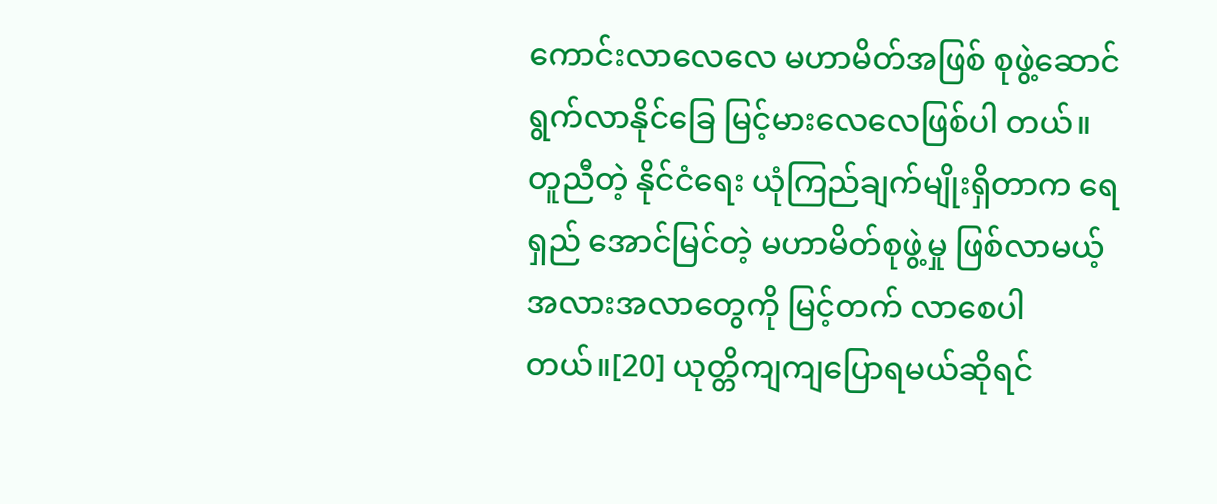ကောင်းလာလေလေ မဟာမိတ်အဖြစ် စုဖွဲ့ဆောင်ရွက်လာနိုင်ခြေ မြင့်မားလေလေဖြစ်ပါ တယ်။
တူညီတဲ့ နိုင်ငံရေး ယုံကြည်ချက်မျိုးရှိတာက ရေရှည် အောင်မြင်တဲ့ မဟာမိတ်စုဖွဲ့မှု ဖြစ်လာမယ့် အလားအလာတွေကို မြင့်တက် လာစေပါတယ်။[20] ယုတ္တိကျကျပြောရမယ်ဆိုရင်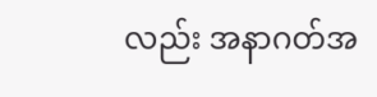လည်း အနာဂတ်အ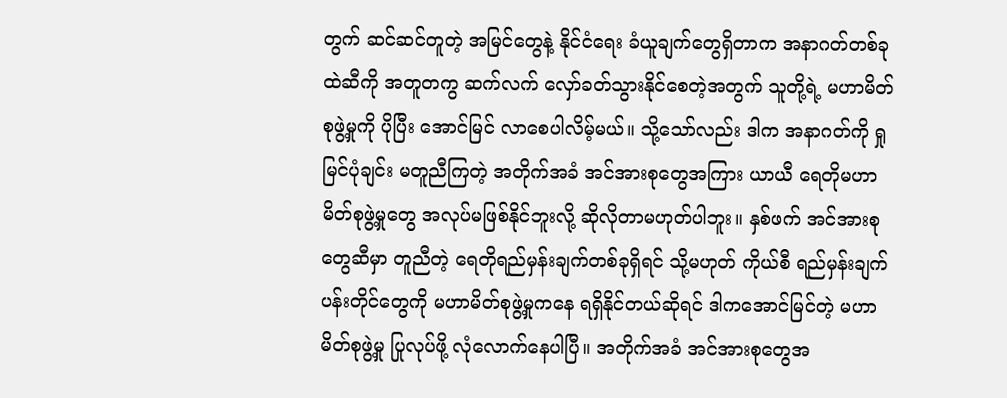တွက် ဆင်ဆင်တူတဲ့ အမြင်တွေနဲ့ နိုင်ငံရေး ခံယူချက်တွေရှိတာက အနာဂတ်တစ်ခုထဲဆီကို အတူတကွ ဆက်လက် လှော်ခတ်သွားနိုင်စေတဲ့အတွက် သူတို့ရဲ့ မဟာမိတ်စုဖွဲ့မှုကို ပိုပြီး အောင်မြင် လာစေပါလိမ့်မယ်။ သို့သော်လည်း ဒါက အနာဂတ်ကို ရှုမြင်ပုံချင်း မတူညီကြတဲ့ အတိုက်အခံ အင်အားစုတွေအကြား ယာယီ ရေတိုမဟာမိတ်စုဖွဲ့မှုတွေ အလုပ်မဖြစ်နိုင်ဘူးလို့ ဆိုလိုတာမဟုတ်ပါဘူး။ နှစ်ဖက် အင်အားစုတွေဆီမှာ တူညီတဲ့ ရေတိုရည်မှန်းချက်တစ်ခုရှိရင် သို့မဟုတ် ကိုယ်စီ ရည်မှန်းချက်ပန်းတိုင်တွေကို မဟာမိတ်စုဖွဲ့မှုကနေ ရရှိနိုင်တယ်ဆိုရင် ဒါကအောင်မြင်တဲ့ မဟာမိတ်စုဖွဲ့မှု ပြုလုပ်ဖို့ လုံလောက်နေပါပြီ။ အတိုက်အခံ အင်အားစုတွေအ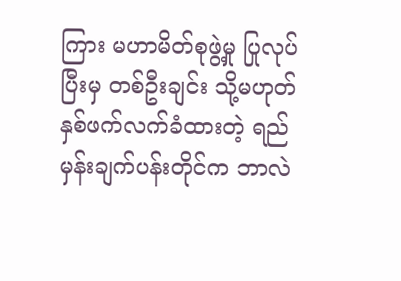ကြား မဟာမိတ်စုဖွဲ့မှု ပြုလုပ်ပြီးမှ တစ်ဦးချင်း သို့မဟုတ် နှစ်ဖက်လက်ခံထားတဲ့ ရည်မှန်းချက်ပန်းတိုင်က ဘာလဲ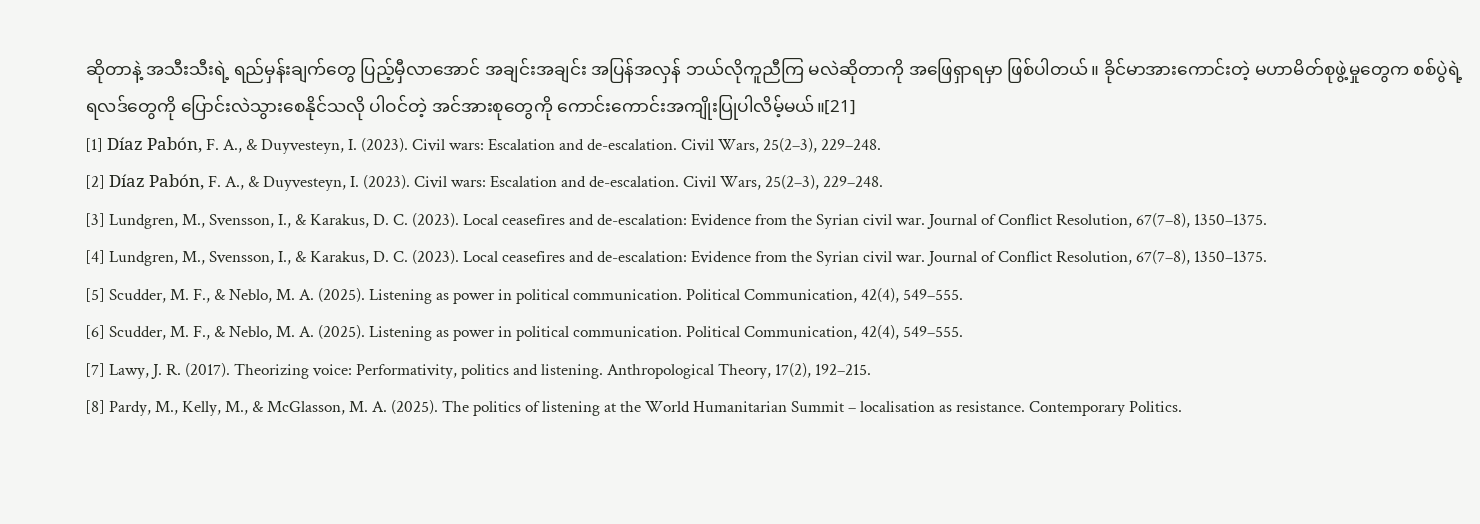ဆိုတာနဲ့ အသီးသီးရဲ့ ရည်မှန်းချက်တွေ ပြည့်မှီလာအောင် အချင်းအချင်း အပြန်အလှန် ဘယ်လိုကူညီကြ မလဲဆိုတာကို အဖြေရှာရမှာ ဖြစ်ပါတယ်။ ခိုင်မာအားကောင်းတဲ့ မဟာမိတ်စုဖွဲ့မှုတွေက စစ်ပွဲရဲ့ရလဒ်တွေကို ပြောင်းလဲသွားစေနိုင်သလို ပါဝင်တဲ့ အင်အားစုတွေကို ကောင်းကောင်းအကျိုးပြုပါလိမ့်မယ်။[21]
[1] Díaz Pabón, F. A., & Duyvesteyn, I. (2023). Civil wars: Escalation and de-escalation. Civil Wars, 25(2–3), 229–248.
[2] Díaz Pabón, F. A., & Duyvesteyn, I. (2023). Civil wars: Escalation and de-escalation. Civil Wars, 25(2–3), 229–248.
[3] Lundgren, M., Svensson, I., & Karakus, D. C. (2023). Local ceasefires and de-escalation: Evidence from the Syrian civil war. Journal of Conflict Resolution, 67(7–8), 1350–1375.
[4] Lundgren, M., Svensson, I., & Karakus, D. C. (2023). Local ceasefires and de-escalation: Evidence from the Syrian civil war. Journal of Conflict Resolution, 67(7–8), 1350–1375.
[5] Scudder, M. F., & Neblo, M. A. (2025). Listening as power in political communication. Political Communication, 42(4), 549–555.
[6] Scudder, M. F., & Neblo, M. A. (2025). Listening as power in political communication. Political Communication, 42(4), 549–555.
[7] Lawy, J. R. (2017). Theorizing voice: Performativity, politics and listening. Anthropological Theory, 17(2), 192–215.
[8] Pardy, M., Kelly, M., & McGlasson, M. A. (2025). The politics of listening at the World Humanitarian Summit – localisation as resistance. Contemporary Politics.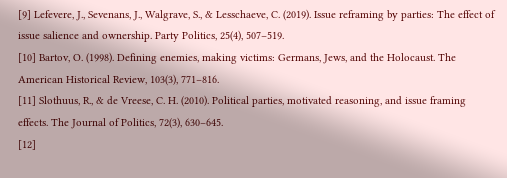[9] Lefevere, J., Sevenans, J., Walgrave, S., & Lesschaeve, C. (2019). Issue reframing by parties: The effect of issue salience and ownership. Party Politics, 25(4), 507–519.
[10] Bartov, O. (1998). Defining enemies, making victims: Germans, Jews, and the Holocaust. The American Historical Review, 103(3), 771–816.
[11] Slothuus, R., & de Vreese, C. H. (2010). Political parties, motivated reasoning, and issue framing effects. The Journal of Politics, 72(3), 630–645.
[12]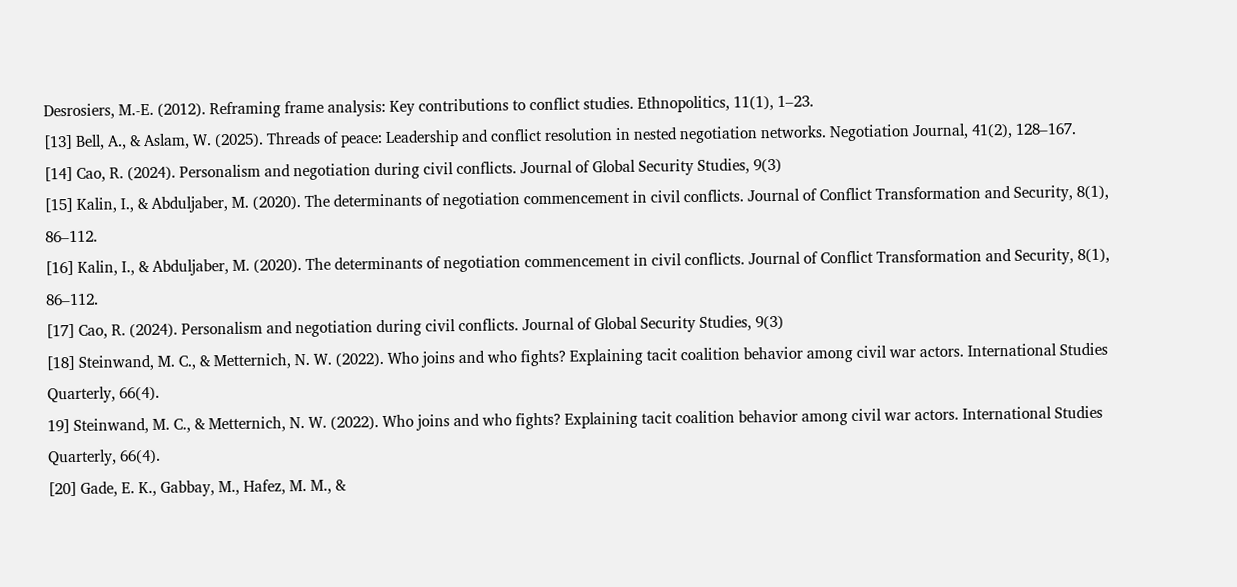Desrosiers, M.-E. (2012). Reframing frame analysis: Key contributions to conflict studies. Ethnopolitics, 11(1), 1–23.
[13] Bell, A., & Aslam, W. (2025). Threads of peace: Leadership and conflict resolution in nested negotiation networks. Negotiation Journal, 41(2), 128–167.
[14] Cao, R. (2024). Personalism and negotiation during civil conflicts. Journal of Global Security Studies, 9(3)
[15] Kalin, I., & Abduljaber, M. (2020). The determinants of negotiation commencement in civil conflicts. Journal of Conflict Transformation and Security, 8(1), 86–112.
[16] Kalin, I., & Abduljaber, M. (2020). The determinants of negotiation commencement in civil conflicts. Journal of Conflict Transformation and Security, 8(1), 86–112.
[17] Cao, R. (2024). Personalism and negotiation during civil conflicts. Journal of Global Security Studies, 9(3)
[18] Steinwand, M. C., & Metternich, N. W. (2022). Who joins and who fights? Explaining tacit coalition behavior among civil war actors. International Studies Quarterly, 66(4).
19] Steinwand, M. C., & Metternich, N. W. (2022). Who joins and who fights? Explaining tacit coalition behavior among civil war actors. International Studies Quarterly, 66(4).
[20] Gade, E. K., Gabbay, M., Hafez, M. M., &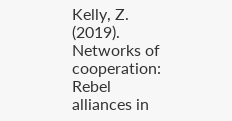Kelly, Z. (2019). Networks of cooperation: Rebel alliances in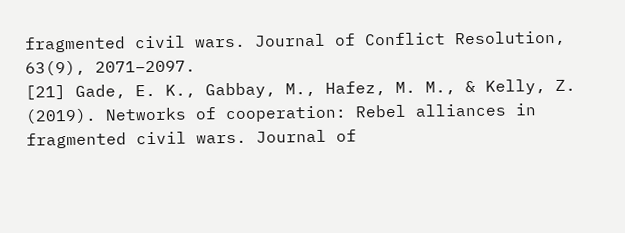fragmented civil wars. Journal of Conflict Resolution, 63(9), 2071–2097.
[21] Gade, E. K., Gabbay, M., Hafez, M. M., & Kelly, Z. (2019). Networks of cooperation: Rebel alliances in fragmented civil wars. Journal of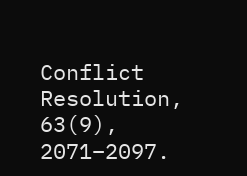Conflict Resolution, 63(9), 2071–2097.